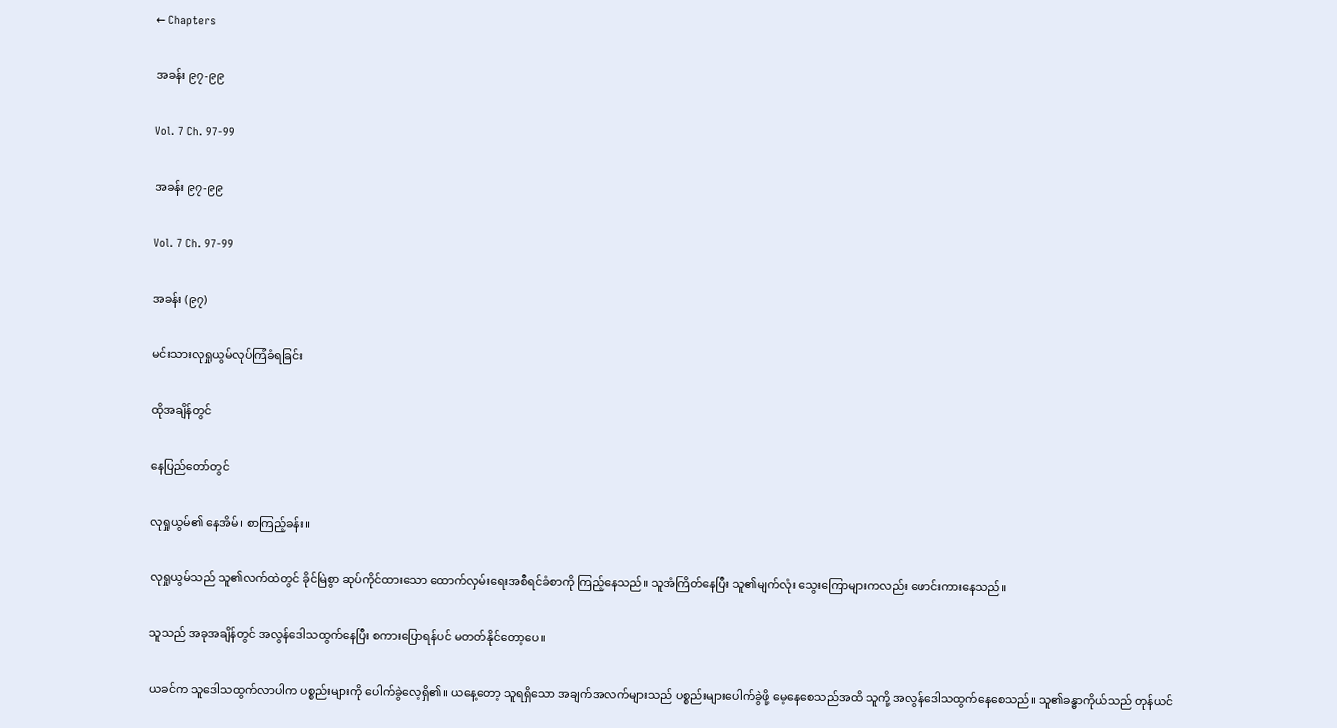← Chapters

အခန်း ၉၇-၉၉

Vol. 7 Ch. 97-99

အခန်း ၉၇-၉၉

Vol. 7 Ch. 97-99

အခန်း (၉၇)

မင်းသားလုရှုယွမ်လုပ်ကြံခံရခြင်း

ထိုအချိန်တွင်

နေပြည်တော်တွင်

လုရှုယွမ်၏ နေအိမ်၊ စာကြည့်ခန်း။

လုရှုယွမ်သည် သူ၏လက်ထဲတွင် ခိုင်မြဲစွာ ဆုပ်ကိုင်ထားသော ထောက်လှမ်းရေးအစီရင်ခံစာကို ကြည့်နေသည်။ သူအံကြိတ်နေပြီး သူ၏မျက်လုံး သွေးကြောများကလည်း ဖောင်းကားနေသည်။

သူသည် အခုအချိန်တွင် အလွန်ဒေါသထွက်နေပြီး စကားပြောရန်ပင် မတတ်နိုင်တော့ပေ။

ယခင်က သူဒေါသထွက်လာပါက ပစ္စည်းများကို ပေါက်ခွဲလေ့ရှိ၏။ ယနေ့တော့ သူရရှိသော အချက်အလက်များသည် ပစ္စည်းများပေါက်ခွဲဖို့ မေ့နေစေသည်အထိ သူကို့ အလွန်ဒေါသထွက်နေ‌စေသည်။ သူ၏ခန္ဓာကိုယ်သည် တုန်ယင်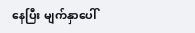နေပြီး မျက်နှာပေါ်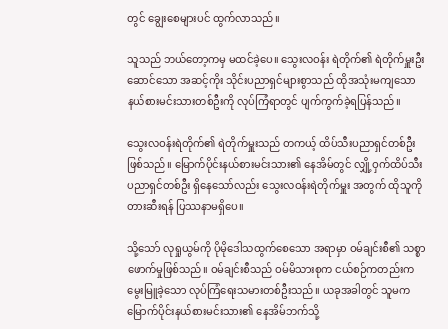တွင် ချွေးစေများပင် ထွက်လာသည်။

သူသည် ဘယ်တော့ကမှ မထင်ခဲ့ပေ။ သွေးလဝန်း ရဲတိုက်၏ ရဲတိုက်မှူးဦးဆောင်သော အဆင့်ကိုး သိုင်းပညာရှင်များစွာသည် ထိုအသုံးမကျသော နယ်စားမင်းသားတစ်ဦးကို လုပ်ကြံရာတွင် ပျက်ကွက်ခဲ့ရပြန်သည်။

သွေးလဝန်းရဲတိုက်၏ ရဲတိုက်မှူးသည် တကယ့် ထိပ်သီးပညာရှင်တစ်ဦးဖြစ်သည်။ မြောက်ပိုင်းနယ်စားမင်းသား၏ နေအိမ်တွင် လျှို့ဝှက်ထိပ်သီးပညာရှင်တစ်ဦး ရှိနေသော်လည်း သွေးလဝန်းရဲတိုက်မှူး အတွက် ထိုသူကို တားဆီးရန် ပြဿနာမရှိပေ။

သို့သော် လုရှုယွမ်ကို ပိုမိုဒေါသထွက်စေသော အရာမှာ ဝမ်ချင်းစီ၏ သစ္စာဖောက်မှုဖြစ်သည်။ ဝမ်ချင်းစီသည် ဝမ်မိသားစုက ငယ်စဉ်ကတည်းက မွေးမြူခဲ့သော လုပ်ကြံရေးသမားတစ်ဦးသည်။ ယခုအခါတွင် သူမက မြောက်ပိုင်းနယ်စားမင်းသား၏ နေအိမ်ဘက်သို့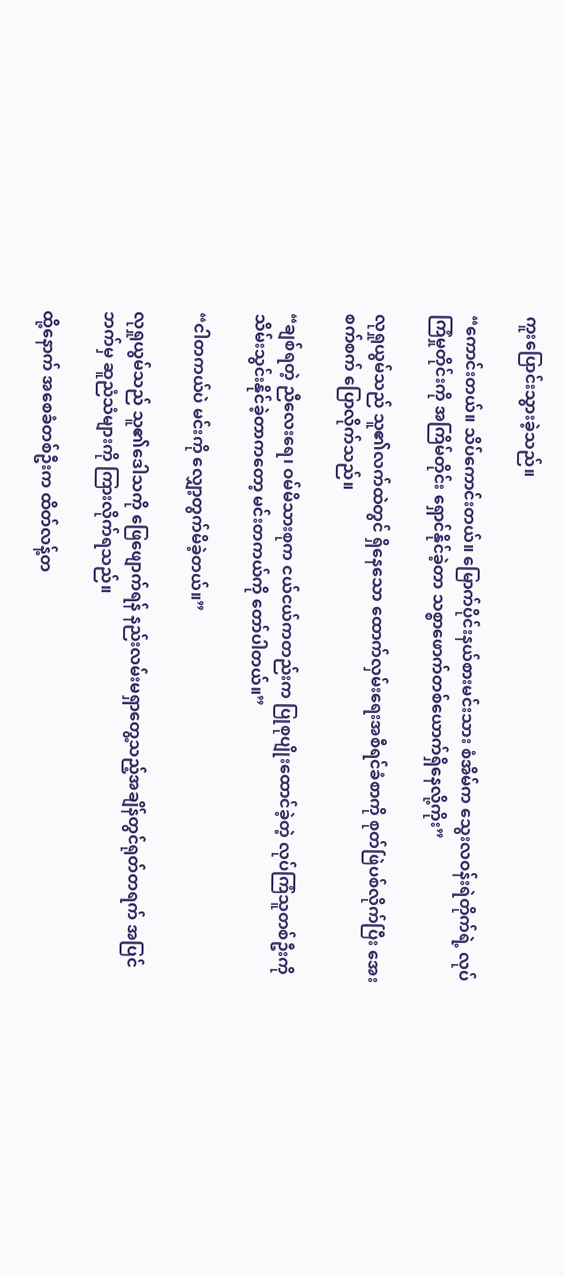ကူးပြောင်းသွားခဲ့သည်။

“ကောင်းတယ်။ သိပ်ကောင်းတယ်။ မြောက်ပိုင်းနယ်စားမင်းသား စံအိမ်က သွေးလဝန်းရဲတိုက်ရဲ့ လုပ်ကြံမှုတိုင်းကို အကြိမ်တိုင်း ရှောင်နိုင်ခဲ့တာ သစ္စာဖောက်တစ်ယောက်ရှိနေလို့ကိုး”

လုရှုယွမ်သည် သူ၏လက်ထဲတွင် ရှိနေသော ထောက်လှမ်းရေးအစီရင်ခံစာကို စုတ်ဖြဲပစ်လိုက်ပြီး အေးစက်စက် ပြောလိုက်သည်။

“ချစ်ရတဲ့ ညီလေးရေ၊ ဝမ်မိသားစုက ငယ်ငယ်ကတည်းက ပြုစုပျိုးထောင်ခဲ့တဲ့ လုပ်ကြံသူတစ်ဦးကို သိမ်းသွင်းနိုင်ခဲ့တာက‌တော့ မင်းတကယ်ကို တော်ပါတယ်။”

“ငါတကယ်ပဲ မင်းကို လျှော့တွက်မိခဲ့တယ်။”

လုရှုယွမ်သည် သူ၏ဒေါသကို ဖြေဖျောက်ရန် နည်းလမ်းမရှာတွေ့သည့်အချိန်တွင်ရုတ်တရက် အပြင်ဘက်မှ ဆူညံသံများကို ကြားလိုက်ရသည်။

ထို့နောက် အစေခံတစ်ဦးက ထိတ်လန့်တ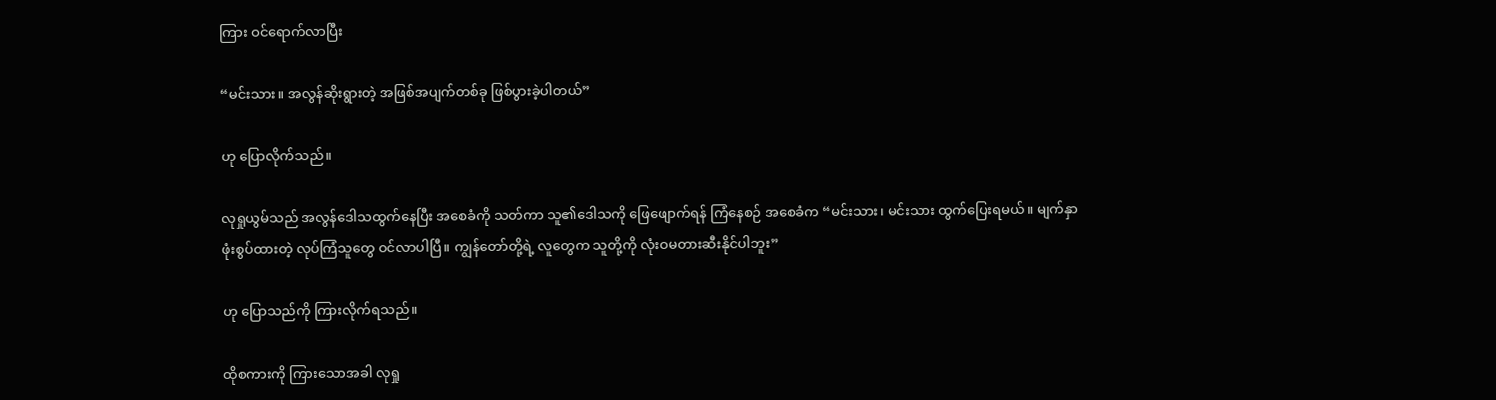ကြား ဝင်ရောက်လာပြီး

“မင်းသား။ အလွန်ဆိုးရွားတဲ့ အဖြစ်အပျက်တစ်ခု ဖြစ်ပွားခဲ့ပါတယ်”

ဟု ပြောလိုက်သည်။

လုရှုယွမ်သည် အလွန်ဒေါသထွက်နေပြီး အစေခံကို သတ်ကာ သူ၏ဒေါသကို ဖြေဖျောက်ရန် ကြံနေစဉ် အစေခံက “မင်းသား၊ မင်းသား ထွက်ပြေးရမယ်။ မျက်နှာဖုံးစွပ်ထားတဲ့ လုပ်ကြံသူတွေ ဝင်လာပါပြီ။ ကျွန်တော်တို့ရဲ့ လူတွေက သူတို့ကို လုံးဝမတားဆီးနိုင်ပါဘူး”

ဟု ပြောသည်ကို ကြားလိုက်ရသည်။

ထိုစကားကို ကြားသောအခါ လုရှု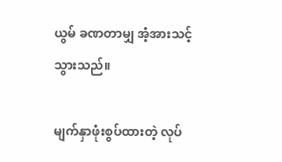ယွမ် ခဏတာမျှ အံ့အားသင့်သွားသည်။

မျက်နှာဖုံးစွပ်ထားတဲ့ လုပ်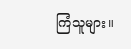ကြံသူများ။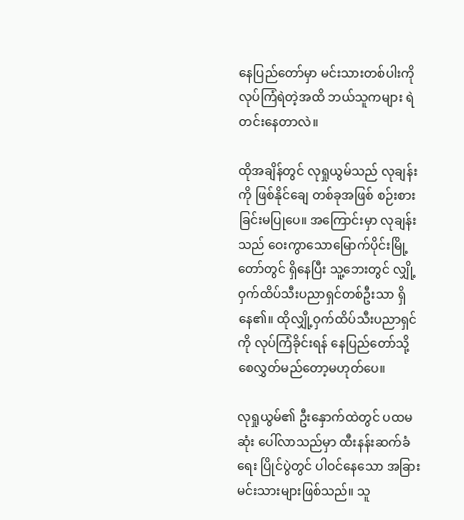နေပြည်တော်မှာ မင်းသားတစ်ပါးကို လုပ်ကြံရဲတဲ့အထိ ဘယ်သူကများ ရဲတင်းနေတာလဲ။

ထိုအချိန်တွင် လုရှုယွမ်သည် လုချန်းကို ဖြစ်နိုင်ချေ တစ်ခုအဖြစ် စဉ်းစားခြင်းမပြုပေ။ အကြောင်းမှာ လုချန်းသည် ဝေးကွာသောမြောက်ပိုင်းမြို့တော်တွင် ရှိနေပြီး သူ့ဘေးတွင် လျှို့ဝှက်ထိပ်သီးပညာရှင်တစ်ဦးသာ ရှိနေ၏။ ထိုလျှို့ဝှက်ထိပ်သီးပညာရှင်ကို လုပ်ကြံခိုင်းရန် နေပြည်တော်သို့ စေလွှတ်မည်တော့မဟုတ်ပေ။

လုရှုယွမ်၏ ဦးနှောက်ထဲတွင် ပထမဆုံး ပေါ်လာသည်မှာ ထီးနန်းဆက်ခံရေး ပြိုင်ပွဲတွင် ပါဝင်နေသော အခြားမင်းသားများဖြစ်သည်။ သူ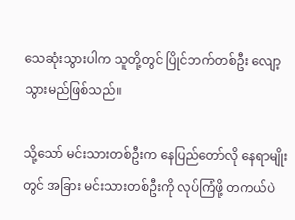သေဆုံးသွားပါက သူတို့တွင် ပြိုင်ဘက်တစ်ဦး လျော့သွားမည်ဖြစ်သည်။

သို့သော် မင်းသားတစ်ဦးက နေပြည်တော်လို နေရာမျိုးတွင် အခြား မင်းသားတစ်ဦးကို လုပ်ကြံဖို့ တကယ်ပဲ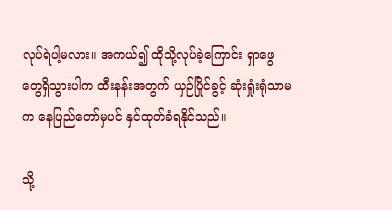လုပ်ရဲပါ့မလား။ အကယ်၍ ထိုသို့လုပ်ခဲ့ကြောင်း ရှာဖွေတွေရှိသွားပါက ထီးနန်းအတွက် ယှဉ်ပြိုင်ခွင့် ဆုံးရှုံးရုံသာမက နေပြည်တော်မှပင် နှင်ထုတ်ခံရနိုင်သည်။

သို့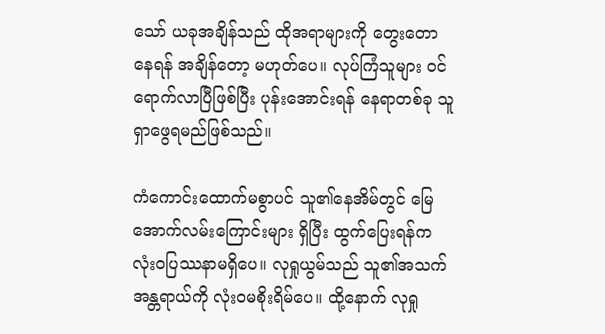သော် ယခုအချိန်သည် ထိုအရာများကို တွေးတောနေရန် အချိန်‌တော့ မဟုတ်ပေ။ လုပ်ကြံသူများ ဝင်ရောက်လာပြီဖြစ်ပြီး ပုန်းအောင်းရန် နေရာတစ်ခု သူရှာဖွေရမည်ဖြစ်သည်။

ကံကောင်းထောက်မစွာပင် သူ၏နေအိမ်တွင် မြေအောက်လမ်းကြောင်းများ ရှိပြီး ထွက်ပြေးရန်က လုံးဝပြဿနာမရှိပေ။ လုရှုယွမ်သည် သူ၏အသက်အန္တရာယ်ကို လုံးဝမစိုးရိမ်ပေ။ ထို့နောက် လုရှု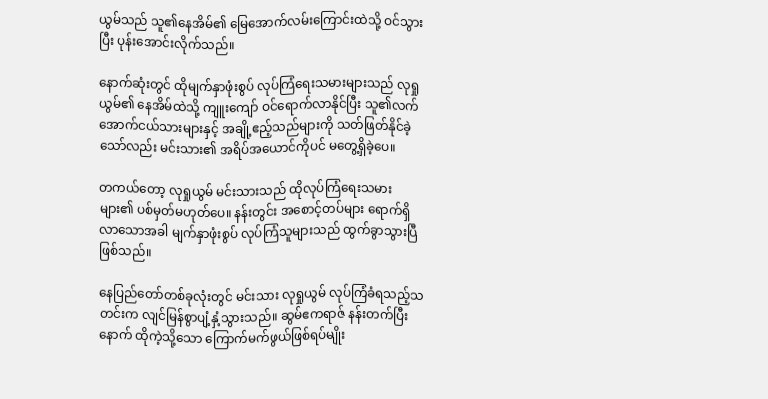ယွမ်သည် သူ၏နေအိမ်၏ မြေအောက်လမ်းကြောင်းထဲသို့ ဝင်သွားပြီး ပုန်းအောင်းလိုက်သည်။

နောက်ဆုံးတွင် ထိုမျက်နှာဖုံးစွပ် လုပ်ကြံရေးသမားများသည် လုရှုယွမ်၏ နေအိမ်ထဲသို့ ကျူးကျော် ဝင်ရောက်လာနိုင်ပြီး သူ၏လက်အောက်ငယ်သားများနှင့် အချို့ဧည့်သည်များကို သတ်ဖြတ်နိုင်ခဲ့သော်လည်း မင်းသား၏ အရိပ်အယောင်ကိုပင် မတွေ့ရှိခဲ့ပေ။

တကယ်တော့ လုရှုယွမ် မင်းသားသည် ထိုလုပ်ကြံရေးသမားများ၏ ပစ်မှတ်မဟုတ်ပေ။ နန်းတွင်း အစောင့်တပ်များ ရောက်ရှိလာသောအခါ မျက်နှာဖုံးစွပ် လုပ်ကြံသူများသည် ထွက်ခွာသွားပြီဖြစ်သည်။

နေပြည်တော်တစ်ခုလုံးတွင် မင်းသား လုရှုယွမ် လုပ်ကြံခံရသည့်သတင်းက လျင်မြန်စွာပျံ့နှံ့သွားသည်။ ဆွမ်ဧကရာဇ် နန်းတက်ပြီးနောက် ထိုကဲ့သို့သော ကြောက်မက်ဖွယ်ဖြစ်ရပ်မျိုး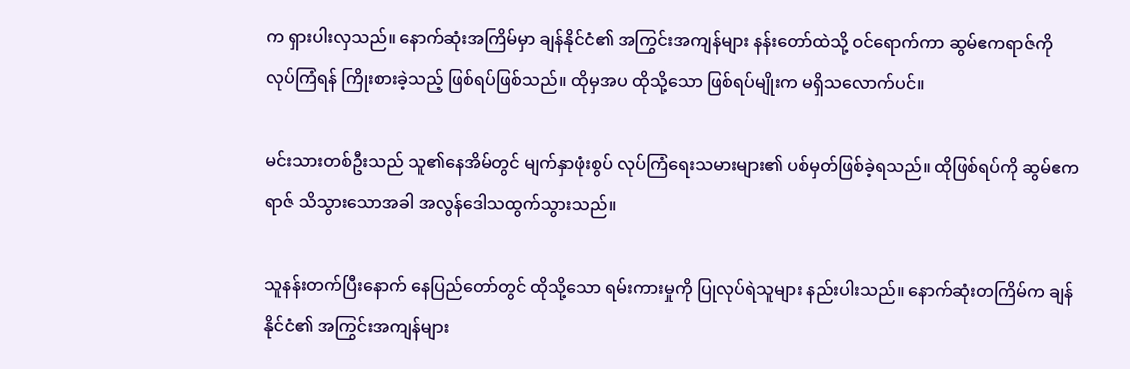က ရှားပါးလှသည်။ နောက်ဆုံးအကြိမ်မှာ ချန်နိုင်ငံ၏ အကြွင်းအကျန်များ နန်းတော်ထဲသို့ ဝင်ရောက်ကာ ဆွမ်ဧကရာဇ်ကို လုပ်ကြံရန် ကြိုးစားခဲ့သည့် ဖြစ်ရပ်ဖြစ်သည်။ ထိုမှအပ ထိုသို့သော ဖြစ်ရပ်မျိုးက မရှိသလောက်ပင်။

မင်းသားတစ်ဦးသည် သူ၏နေအိမ်တွင် မျက်နှာဖုံးစွပ် လုပ်ကြံရေးသမားများ၏ ပစ်မှတ်ဖြစ်ခဲ့ရသည်။ ထိုဖြစ်ရပ်ကို ဆွမ်ဧကရာဇ် သိသွားသောအခါ အလွန်ဒေါသထွက်သွားသည်။

သူနန်းတက်ပြီးနောက် နေပြည်တော်တွင် ထိုသို့သော ရမ်းကားမှုကို ပြုလုပ်ရဲသူများ နည်းပါးသည်။ နောက်ဆုံးတကြိမ်က ချန်နိုင်ငံ၏ အကြွင်းအကျန်များ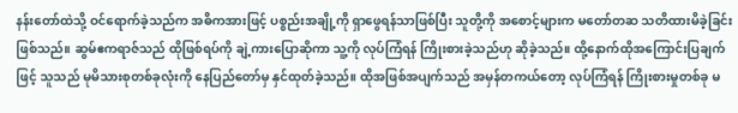နန်းတော်ထဲသို့ ဝင်ရောက်ခဲ့သည်က အဓိကအားဖြင့် ပစ္စည်းအချို့ကို ရှာဖွေရန်သာဖြစ်ပြီး သူတို့ကို အစောင့်များက မတော်တဆ သတိထားမိခဲ့ခြင်းဖြစ်သည်။ ဆွမ်ဧကရာဇ်သည် ထိုဖြစ်ရပ်ကို ချဲ့ကားပြောဆိုကာ သူ့ကို လုပ်ကြံရန် ကြိုးစားခဲ့သည်ဟု ဆိုခဲ့သည်။ ထို့နောက်ထိုအကြောင်းပြချက်ဖြင့် သူသည် မုမိသားစုတစ်ခုလုံးကို နေပြည်တော်မှ နှင်ထုတ်ခဲ့သည်။ ထိုအဖြစ်အပျက်သည် အမှန်တကယ်တော့ လုပ်ကြံရန် ကြိုးစားမှုတစ်ခု‌ မ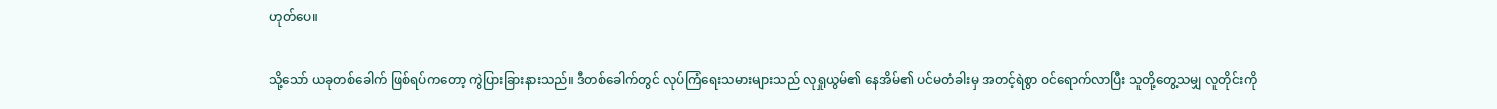ဟုတ်ပေ။

သို့သော် ယခု‌တစ်ခေါက် ဖြစ်ရပ်ကတော့ ကွဲပြားခြားနားသည်။ ဒီတစ်ခေါက်တွင် လုပ်ကြံရေးသမားများသည် လုရှုယွမ်၏ နေအိမ်၏ ပင်မတံခါးမှ အတင့်ရဲစွာ ဝင်ရောက်လာပြီး သူတို့တွေ့သမျှ လူတိုင်းကို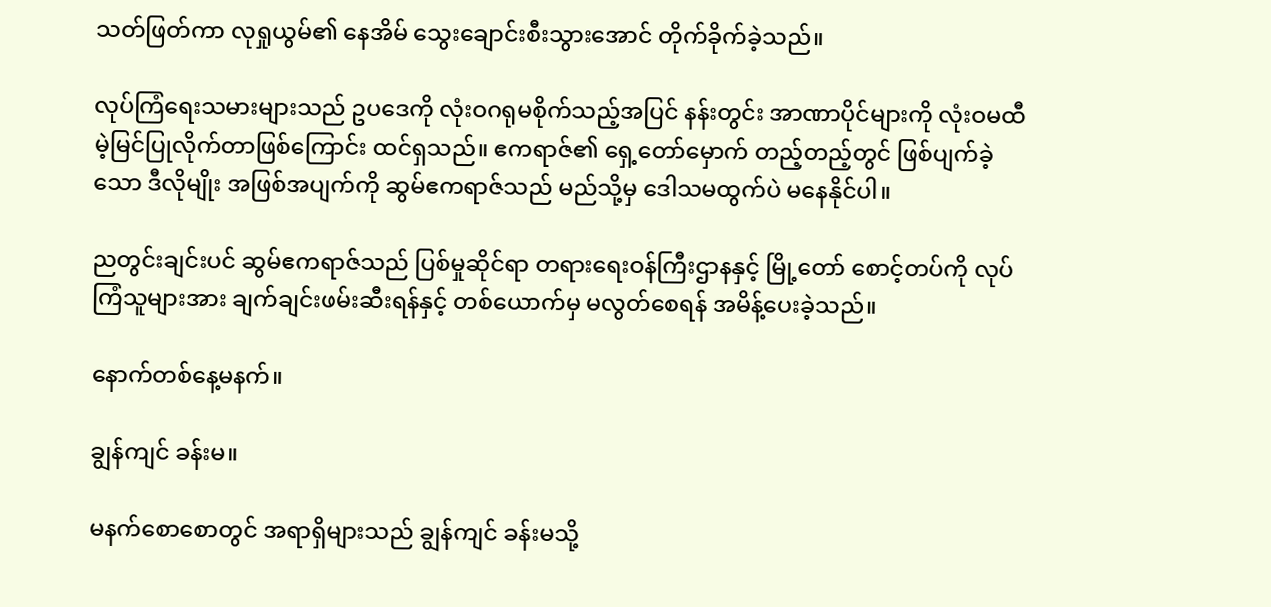သတ်ဖြတ်ကာ လုရှုယွမ်၏ နေအိမ် သွေးချောင်းစီးသွားအောင် တိုက်ခိုက်ခဲ့သည်။

လုပ်ကြံရေးသမားများသည် ဥပဒေကို လုံးဝဂရုမစိုက်သည့်အပြင် နန်းတွင်း အာဏာပိုင်များကို လုံးဝမထီမဲ့မြင်ပြုလိုက်တာဖြစ်ကြောင်း ထင်ရှသည်။ ဧကရာဇ်၏ ရှေ့တော်မှောက် တည့်တည့်တွင် ဖြစ်ပျက်ခဲ့သော ဒီလိုမျိုး အဖြစ်အပျက်ကို ဆွမ်ဧကရာဇ်သည် မည်သို့မှ ဒေါသမထွက်ပဲ မနေနိုင်ပါ။

ညတွင်းချင်းပင် ဆွမ်ဧကရာဇ်သည် ပြစ်မှုဆိုင်ရာ တရားရေးဝန်ကြီးဌာနနှင့် မြို့တော်‌ စောင့်တပ်ကို လုပ်ကြံသူများအား ချက်ချင်းဖမ်းဆီးရန်နှင့် တစ်ယောက်မှ မလွတ်စေရန် အမိန့်ပေးခဲ့သည်။

နောက်တစ်နေ့မနက်။

ချွန်ကျင် ခန်းမ။

မနက်စောစောတွင် အရာရှိများသည် ချွန်ကျင် ခန်းမသို့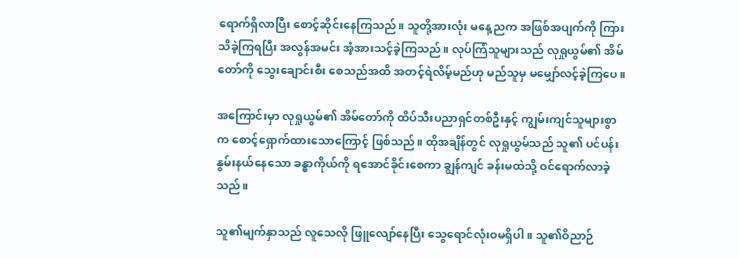ရောက်ရှိလာပြီး စောင့်ဆိုင်းနေကြသည်။ သူတို့အားလုံး မနေ့ညက အဖြစ်အပျက်ကို ကြားသိခဲ့ကြရပြီး အလွန်အမင်း အံ့အားသင့်ခဲ့ကြသည်။ လုပ်ကြံသူများသည် လုရှုယွမ်၏ အိမ်တော်ကို သွေးချောင်းစီး စေသည်အထိ အတင့်ရဲလိမ့်မည်ဟု မည်သူမှ မမျှော်လင့်ခဲ့ကြပေ။

အကြောင်းမှာ လုရှုယွမ်၏ အိမ်တော်ကို ထိပ်သီးပညာရှင်တစ်ဦးနှင့် ကျွမ်းကျင်သူများစွာက စောင့်ရှောက်ထားသောကြောင့် ဖြစ်သည်။ ထိုအချိန်တွင် လုရှုယွမ်သည် သူ၏ ပင်ပန်းနွမ်းနယ်နေသော ခန္ဓာကိုယ်ကို ရအောင်ခိုင်းစေကာ ချွန်ကျင် ခန်းမထဲသို့ ဝင်ရောက်လာခဲ့သည်။

သူ၏မျက်နှာသည် လူသေလို ဖြူလျော်နေပြီး သွေရောင်လုံးဝမရှိပါ။ သူ၏ဝိညာဉ်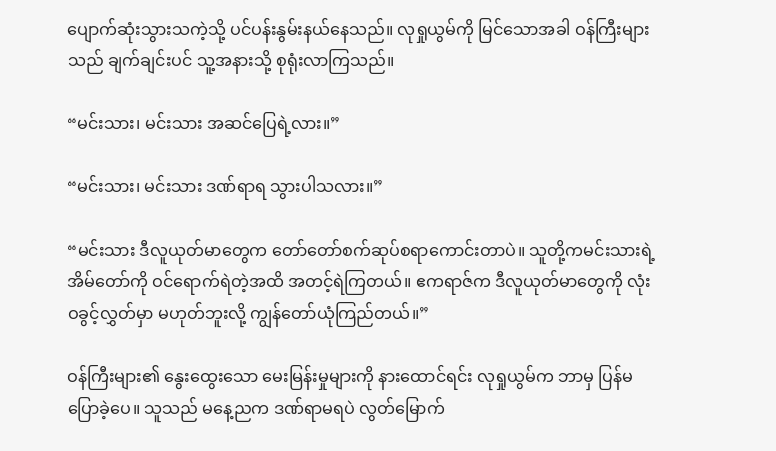ပျောက်ဆုံးသွားသကဲ့သို့ ပင်ပန်းနွမ်းနယ်နေသည်။ လုရှုယွမ်ကို မြင်သောအခါ ဝန်ကြီးများသည် ချက်ချင်းပင် သူ့အနားသို့ စုရုံးလာကြသည်။

“မင်းသား၊ မင်းသား အဆင်ပြေရဲ့လား။”

“မင်းသား၊ မင်းသား ဒဏ်ရာရ သွားပါသလား။”

“မင်းသား ဒီလူယုတ်မာ‌တွေက တော်တော်စက်ဆုပ်စရာကောင်းတာပဲ။ သူတို့ကမင်းသားရဲ့ အိမ်တော်ကို ဝင်ရောက်ရဲတဲ့အထိ အတင့်ရဲကြတယ်။ ဧကရာဇ်က ဒီလူယုတ်မာတွေကို လုံးဝခွင့်လွှတ်မှာ မဟုတ်ဘူးလို့ ကျွန်တော်ယုံကြည်တယ်။”

ဝန်ကြီးများ၏ နွေးထွေးသော မေးမြန်းမှုများကို နားထောင်ရင်း လုရှုယွမ်က ဘာမှ ပြန်မပြောခဲ့ပေ။ သူသည် မနေ့ညက ဒဏ်ရာမရပဲ လွတ်မြောက်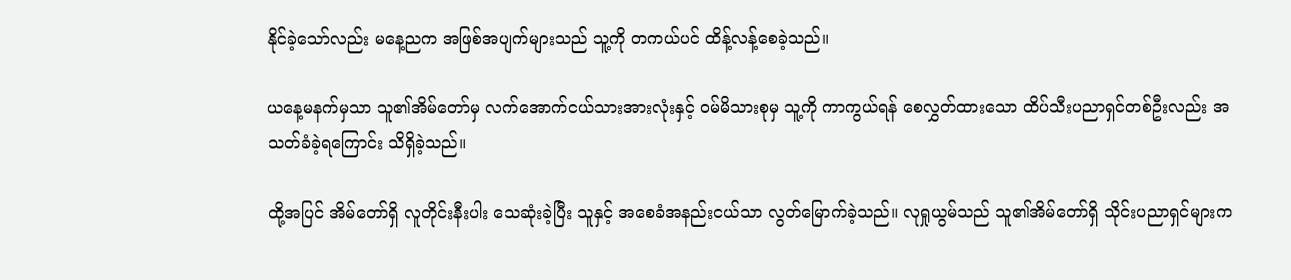နိုင်ခဲ့သော်လည်း မနေ့ညက အဖြစ်အပျက်များသည် သူ့ကို တကယ်ပင် ထိန့်လန့်စေခဲ့သည်။

ယနေ့မနက်မှသာ သူ၏အိမ်တော်မှ လက်အောက်ငယ်သားအားလုံးနှင့် ဝမ်မိသားစုမှ သူ့ကို ကာကွယ်ရန် စေလွှတ်ထားသော ထိပ်သီးပညာရှင်တစ်ဦးလည်း အသတ်ခံခဲ့ရကြောင်း သိရှိခဲ့သည်။

ထို့အပြင် အိမ်တော်ရှိ လူတိုင်းနီးပါး သေဆုံးခဲ့ပြီး သူနှင့် အစေခံအနည်းငယ်သာ လွတ်မြောက်ခဲ့သည်။ လုရှုယွမ်သည် သူ၏အိမ်တော်ရှိ သိုင်းပညာရှင်များက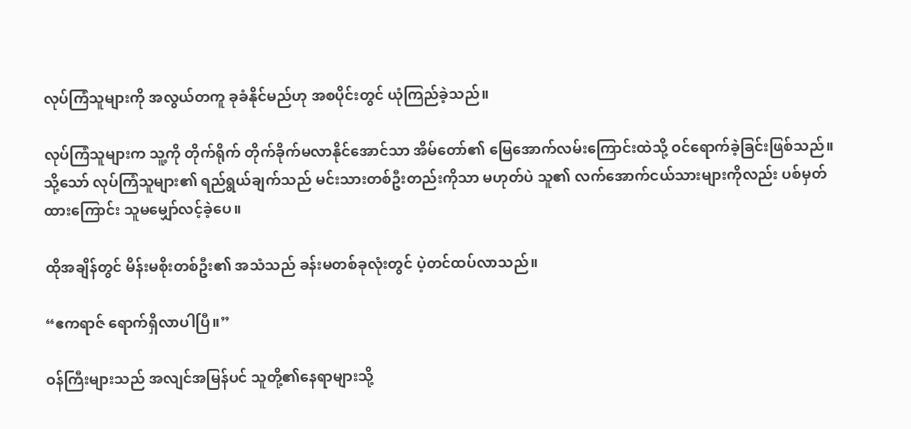လုပ်ကြံသူများကို အလွယ်တကူ ခုခံနိုင်မည်ဟု အစပိုင်းတွင် ယုံကြည်ခဲ့သည်။

လုပ်ကြံသူများက သူ့ကို တိုက်ရိုက် တိုက်ခိုက်မလာနိုင်အောင်သာ အိမ်တော်၏ မြေအောက်လမ်း‌ကြောင်းထဲသို့ ဝင်ရောက်ခဲ့ခြင်းဖြစ်သည်။ သို့သော် လုပ်ကြံသူများ၏ ရည်ရွယ်ချက်သည် မင်းသားတစ်ဦးတည်းကိုသာ မဟုတ်ပဲ သူ၏ လက်အောက်ငယ်သားများကိုလည်း ပစ်မှတ်ထားကြောင်း သူမမျှော်လင့်ခဲ့ပေ။

ထိုအချိန်တွင် မိန်းမစိုးတစ်ဦး၏ အသံသည် ခန်းမတစ်ခုလုံးတွင် ပဲ့တင်ထပ်လာသည်။

“ဧကရာဇ် ရောက်ရှိလာပါပြီ။”

ဝန်ကြီးများသည် အလျင်အမြန်ပင် သူတို့၏နေရာများသို့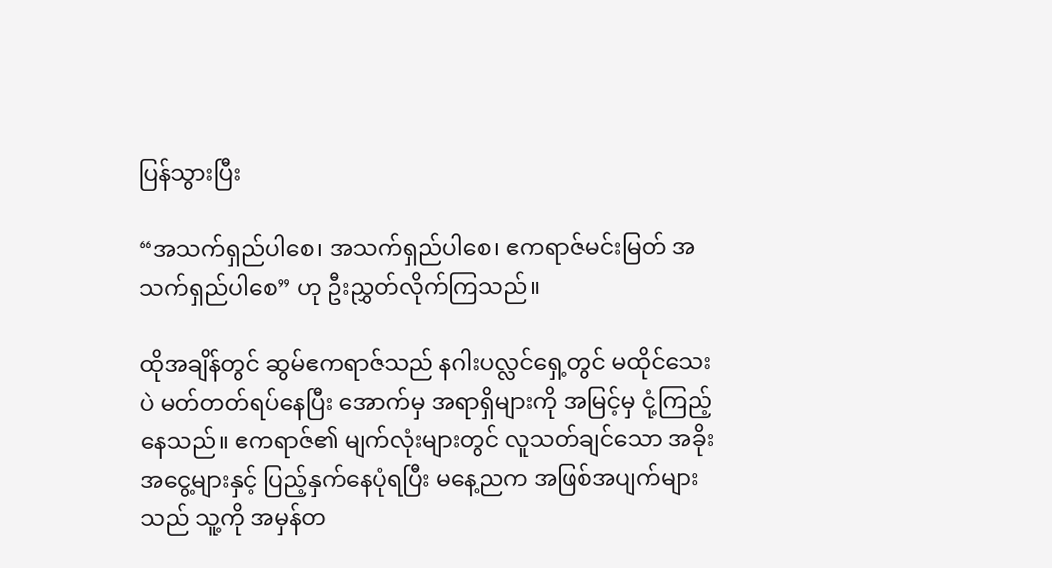ပြန်သွားပြီး

“အသက်ရှည်ပါစေ၊ အသက်ရှည်ပါစေ၊ ဧကရာဇ်မင်းမြတ် အသက်ရှည်ပါစေ” ဟု ဦးညွှတ်လိုက်ကြသည်။

ထိုအချိန်တွင် ဆွမ်ဧကရာဇ်သည် နဂါးပလ္လင်ရှေ့တွင် မထိုင်သေးပဲ မတ်တတ်ရပ်နေပြီး အောက်မှ အရာရှိများကို အမြင့်မှ ငုံ့ကြည့်နေသည်။ ဧကရာဇ်၏ မျက်လုံးများတွင် လူသတ်ချင်သော အခိုးအငွေ့များနှင့် ပြည့်နှက်နေပုံရပြီး မနေ့ညက အဖြစ်အပျက်များသည် သူ့ကို အမှန်တ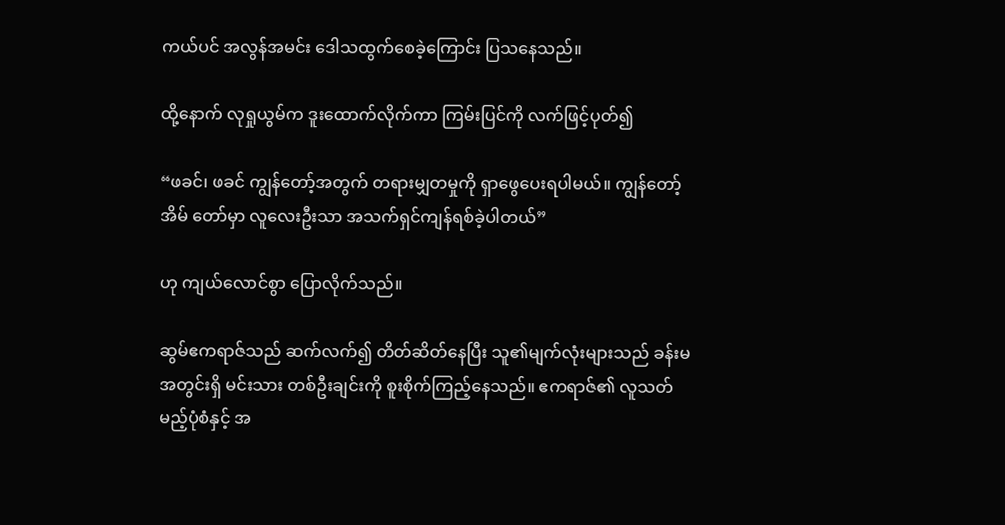ကယ်ပင် အလွန်အမင်း ဒေါသထွက်စေခဲ့ကြောင်း ပြသနေသည်။

ထို့နောက် လုရှုယွမ်က ဒူးထောက်လိုက်ကာ ကြမ်းပြင်ကို လက်ဖြင့်ပုတ်၍

“ဖခင်၊ ဖခင် ကျွန်တော့်အတွက် တရားမျှတမှုကို ရှာဖွေပေးရပါမယ်။ ကျွန်တော့် အိမ်‌ တော်မှာ လူလေးဦးသာ အသက်ရှင်ကျန်ရစ်ခဲ့ပါတယ်”

ဟု ကျယ်လောင်စွာ ပြောလိုက်သည်။

ဆွမ်ဧကရာဇ်သည် ဆက်လက်၍ တိတ်ဆိတ်နေပြီး သူ၏မျက်လုံးများသည် ခန်းမအတွင်းရှိ မင်းသား တစ်ဦးချင်းကို စူးစိုက်ကြည့်နေသည်။ ဧကရာဇ်၏ လူသတ်မည့်ပုံစံနှင့် အ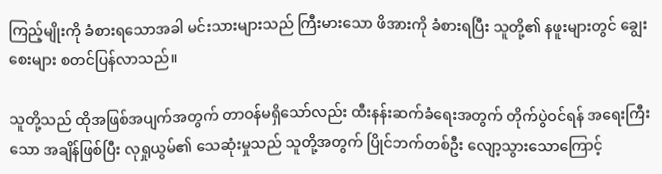ကြည့်မျိုးကို ခံစားရသောအခါ မင်းသားများသည် ကြီးမားသော ဖိအားကို ခံစားရပြီး သူတို့၏ နဖူးများတွင် ချွေးစေးများ စတင်ပြန်လာသည်။

သူတို့သည် ထိုအဖြစ်အပျက်အတွက် တာဝန်မရှိသော်လည်း ထီးနန်းဆက်ခံရေးအတွက် တိုက်ပွဲဝင်ရန် အရေးကြီးသော အချိန်ဖြစ်ပြီး လုရှုယွမ်၏ သေဆုံးမှုသည် သူတို့အတွက် ပြိုင်ဘက်တစ်ဦး လျော့သွားသောကြောင့်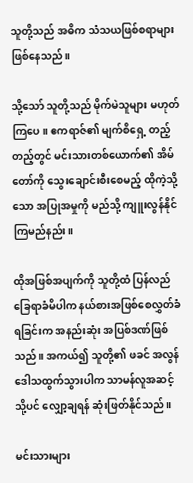သူတို့သည် အဓိက သံသယဖြစ်စရာများ ဖြစ်နေသည်။

သို့သော် သူတို့သည် မိုက်မဲသူများ မဟုတ်ကြပေ။ ဧကရာဇ်၏ မျက်စိရှေ့ တည့်တည့်တွင် မင်းသားတစ်‌ယောက်၏ အိမ်တော်ကို သွေးချောင်းစီးစေမည့် ထိုကဲ့သို့သော အပြုအမှုကို မည်သို့ ကျူးလွန်နိုင်ကြမည်နည်း။

ထိုအဖြစ်အပျက်ကို သူတို့ထံ ပြန်လည်ခြေရာခံမိပါက နယ်စားအဖြစ်စေလွှတ်ခံရခြင်းက အနည်းဆုံး အပြစ်ဒဏ်ဖြစ်သည်။ အကယ်၍ သူတို့၏ ဖခင် အလွန်ဒေါသထွက်သွားပါက သာမန်လူအဆင့်သို့ပင် လျှော့ချရန် ဆုံးဖြတ်နိုင်သည်။

မင်းသားများ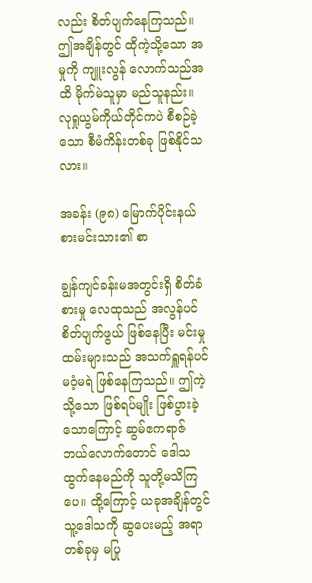လည်း စိတ်ပျက်နေကြသည်။ ဤအချိန်တွင် ထိုကဲ့သို့သော အမှုကို ကျူးလွန် လောက်သည်အထိ မိုက်မဲသူမှာ မည်သူနည်း။ လုရှုယွမ်ကိုယ်တိုင်ကပဲ စီစဉ်ခဲ့သော စီမံကိန်းတစ်ခု ဖြစ်နိုင်သလား။

အခန်း (၉၈) မြောက်ပိုင်းနယ်စားမင်းသား၏ စာ

ချွန်ကျင်ခန်းမအတွင်းရှိ စိတ်ခံစားမှု လေထုသည် အလွန်ပင် စိတ်ပျက်ဖွယ် ဖြစ်နေပြီး မင်းမှုထမ်းများသည် အသက်ရှူရန်ပင် မဝံ့မရဲ ဖြစ်နေကြသည်။ ဤကဲ့သို့သော ဖြစ်ရပ်မျိုး ဖြစ်ပွားခဲ့ သောကြောင့် ဆွမ်ဧကရာဇ် ဘယ်လောက်တောင် ဒေါသထွက်နေမည်ကို သူတို့မသိကြပေ။ ထို့ကြောင့် ယခုအချိန်တွင် သူ့ဒေါသကို ဆွပေးမည့် အရာတစ်ခုမှ မပြု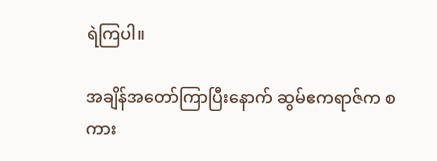ရဲကြပါ။

အချိန်အတော်ကြာပြီးနောက် ဆွမ်ဧကရာဇ်က စကား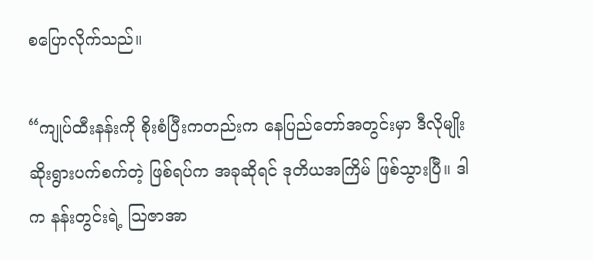စပြောလိုက်သည်။

“ကျုပ်ထီးနန်းကို စိုးစံပြီးကတည်းက နေပြည်တော်အတွင်းမှာ ဒီလိုမျိုး ဆိုးရွားပက်စက်တဲ့ ဖြစ်ရပ်က အခုဆိုရင် ဒုတိယအကြိမ် ဖြစ်သွားပြီ။ ဒါက နန်းတွင်းရဲ့ ဩဇာအာ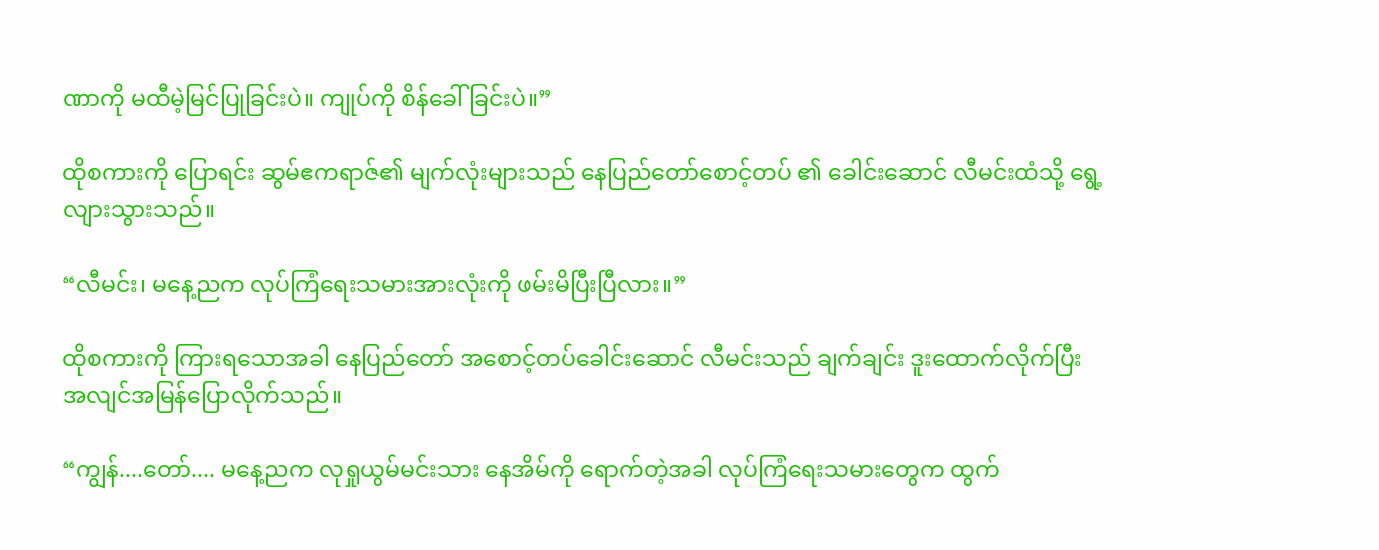ဏာကို မထီမဲ့မြင်ပြုခြင်းပဲ။ ကျုပ်ကို စိန်ခေါ်ခြင်းပဲ။”

ထိုစကားကို ပြောရင်း ဆွမ်ဧကရာဇ်၏ မျက်လုံးများသည် နေပြည်တော်စောင့်တပ် ၏ ခေါင်းဆောင် လီမင်းထံသို့ ရွေ့လျားသွားသည်။

“လီမင်း၊ မနေ့ညက လုပ်ကြံရေးသမားအားလုံးကို ဖမ်းမိပြီးပြီလား။”

ထိုစကားကို ကြားရသောအခါ နေပြည်တော် အစောင့်တပ်ခေါင်းဆောင် လီမင်းသည် ချက်ချင်း ဒူးထောက်လိုက်ပြီး အလျင်အမြန်ပြောလိုက်သည်။

“ကျွန်....တော်.... မနေ့ညက လုရှုယွမ်မင်းသား နေအိမ်ကို ရောက်တဲ့အခါ လုပ်ကြံရေးသမားတွေက ထွက်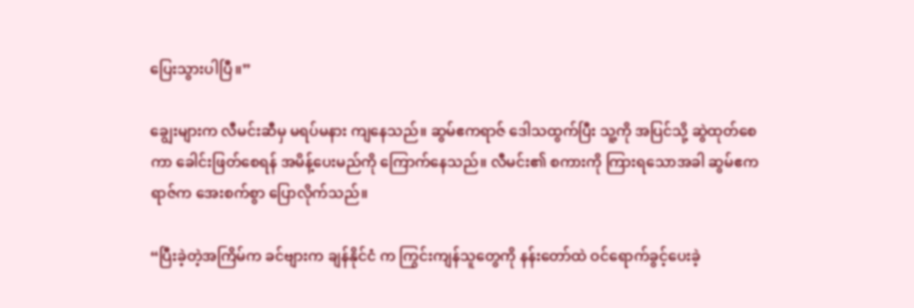ပြေးသွားပါပြီ။”

ချွေးများက လီမင်းဆီမှ မရပ်မနား ကျနေသည်။ ဆွမ်ဧကရာဇ် ဒေါသထွက်ပြီး သူ့ကို အပြင်သို့ ဆွဲထုတ်စေကာ ခေါင်းဖြတ်စေရန် အမိန့်ပေးမည်ကို ကြောက်နေသည်။ လီမင်း၏ စကားကို ကြားရသောအခါ ဆွမ်ဧကရာဇ်က အေးစက်စွာ ပြောလိုက်သည်။

“ပြီးခဲ့တဲ့အကြိမ်က ခင်ဗျားက ချန်နိုင်ငံ က ကြွင်းကျန်သူတွေကို နန်းတော်ထဲ ဝင်ရောက်ခွင့်ပေးခဲ့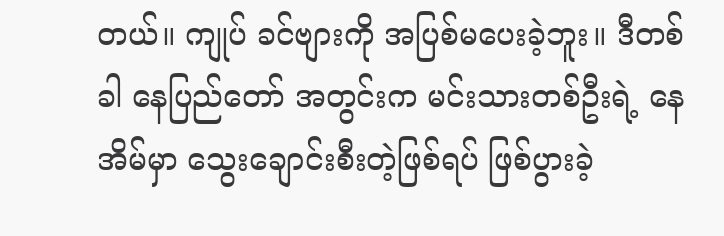တယ်။ ကျုပ် ခင်ဗျားကို အပြစ်မပေးခဲ့ဘူး။ ဒီတစ်ခါ နေပြည်တော် အတွင်းက မင်းသားတစ်ဦးရဲ့ နေအိမ်မှာ သွေးချောင်းစီးတဲ့ဖြစ်ရပ် ဖြစ်ပွားခဲ့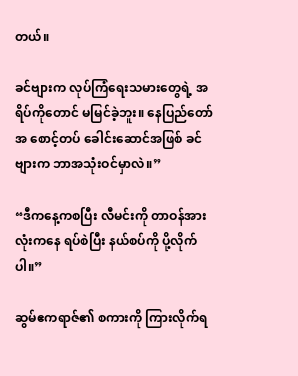တယ်။

ခင်ဗျားက လုပ်ကြံရေးသမားတွေရဲ့ အရိပ်ကိုတောင် မမြင်ခဲ့ဘူး။ နေပြည်တော်အ စောင့်တပ် ခေါင်းဆောင်အဖြစ် ခင်ဗျားက ဘာအသုံးဝင်မှာလဲ။”

“ဒီကနေ့ကစပြီး လီမင်းကို တာဝန်အားလုံးကနေ ရပ်စဲပြီး နယ်စပ်ကို ပို့လိုက်ပါ။”

ဆွမ်ဧကရာဇ်၏ စကားကို ကြားလိုက်ရ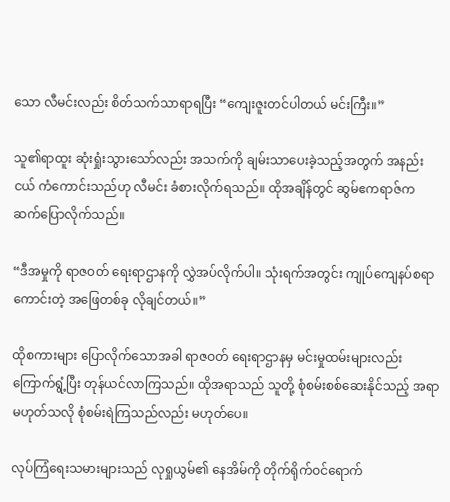သော လီမင်းလည်း စိတ်သက်သာရာရပြီး “ကျေးဇူးတင်ပါတယ် မင်းကြီး။”

သူ၏ရာထူး ဆုံးရှုံးသွားသော်လည်း အသက်ကို ချမ်းသာပေးခဲ့သည့်အတွက် အနည်းငယ် ကံကောင်းသည်ဟု လီမင်း ခံစားလိုက်ရသည်။ ထိုအချိန်တွင် ဆွမ်ဧကရာဇ်က ဆက်ပြောလိုက်သည်။

“ဒီအမှုကို ရာဇဝတ် ရေးရာဌာနကို လွှဲအပ်လိုက်ပါ။ သုံးရက်အတွင်း ကျုပ်ကျေနပ်စရာကောင်းတဲ့ အဖြေတစ်ခု လိုချင်တယ်။”

ထိုစကားများ ပြောလိုက်သောအခါ ရာဇဝတ်‌ ရေးရာဌာနမှ မင်းမှုထမ်းများလည်း ကြောက်ရွံ့ပြီး တုန်ယင်လာကြသည်။ ထိုအရာသည် သူတို့ စုံစမ်းစစ်ဆေးနိုင်သည့် အရာမဟုတ်သလို စုံစမ်းရဲကြသည်လည်း မဟုတ်ပေ။

လုပ်ကြံရေးသမားများသည် လုရှုယွမ်၏ နေအိမ်ကို တိုက်ရိုက်ဝင်ရောက်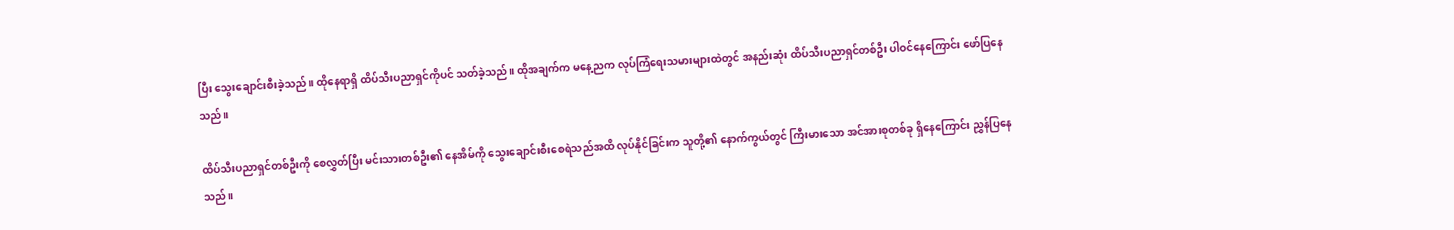ပြီး သွေးချောင်းစီးခဲ့သည်။ ထိုနေရာရှိ ထိပ်သီးပညာရှင်ကိုပင် သတ်ခဲ့သည်။ ထိုအချက်က မနေ့ညက လုပ်ကြံရေးသမားများထဲတွင် အနည်းဆုံး ထိပ်သီးပညာရှင်တစ်ဦး ပါဝင်နေကြောင်း ဖော်ပြနေသည်။

ထိပ်သီးပညာရှင်တစ်ဦးကို စေလွှတ်ပြီး မင်းသားတစ်ဦး၏ နေအိမ်ကို သွေးချောင်းစီးစေရဲသည်အထိ လုပ်နိုင်ခြင်းက သူတို့၏ နောက်ကွယ်တွင် ကြီးမားသော အင်အားစုတစ်ခု ရှိ‌နေကြောင်း ညွှန်ပြနေသည်။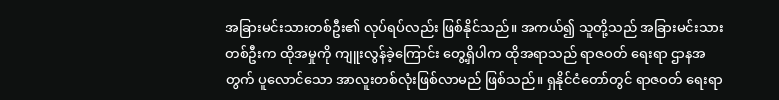အခြားမင်းသားတစ်ဦး၏ လုပ်ရပ်လည်း ဖြစ်နိုင်သည်။ အကယ်၍ သူတို့သည် အခြားမင်းသားတစ်ဦးက ထိုအမှုကို ကျူးလွန်ခဲ့ကြောင်း တွေ့ရှိပါက ထိုအရာသည် ရာဇဝတ် ရေးရာ ဌာနအတွက် ပူလောင်သော အာလူးတစ်လုံးဖြစ်လာမည် ဖြစ်သည်။ ရှနိုင်ငံတော်တွင် ရာဇဝတ်‌ ရေးရာ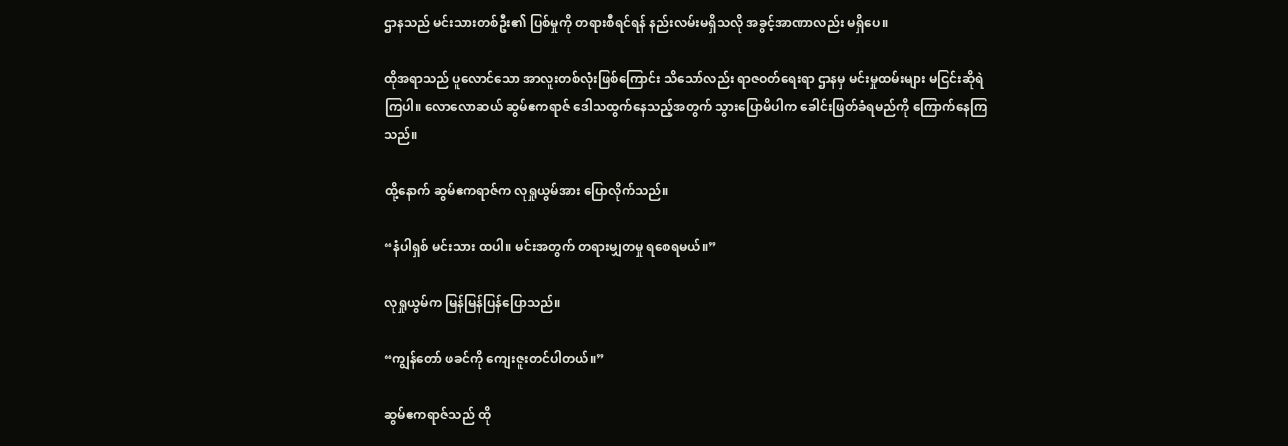ဌာနသည် မင်းသားတစ်ဦး၏ ပြစ်မှုကို တရားစီရင်ရန် နည်းလမ်းမရှိသလို အခွင့်အာဏာလည်း မရှိပေ။

ထိုအရာသည် ပူလောင်သော အာလူးတစ်လုံးဖြစ်ကြောင်း သိသော်လည်း ရာဇဝတ်ရေးရာ ဌာနမှ မင်းမှုထမ်းများ မငြင်းဆိုရဲကြပါ။ လောလောဆယ် ဆွမ်ဧကရာဇ် ဒေါသထွက်နေသည့်အတွက် သွားပြောမိပါက ခေါင်းဖြတ်ခံရမည်ကို ကြောက်နေကြသည်။

ထို့နောက် ဆွမ်ဧကရာဇ်က လုရှုယွမ်အား ပြောလိုက်သည်။

“နံပါရှစ် မင်းသား ထပါ။ မင်းအတွက် တရားမျှတမှု ရစေရမယ်။”

လုရှုယွမ်က မြန်မြန်ပြန်ပြောသည်။

“ကျွန်တော် ဖခင်ကို ကျေးဇူးတင်ပါတယ်။”

ဆွမ်ဧကရာဇ်သည် ထို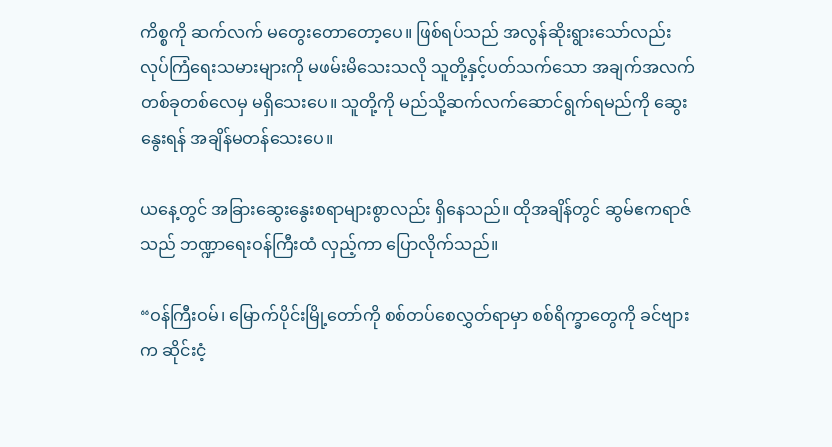ကိစ္စကို ဆက်လက် မတွေးတောတော့ပေ။ ဖြစ်ရပ်သည် အလွန်ဆိုးရွားသော်လည်း လုပ်ကြံရေးသမားများကို မဖမ်းမိသေးသလို သူတို့နှင့်ပတ်သက်သော အချက်အလက် တစ်ခုတစ်လေမှ မရှိသေးပေ။ သူတို့ကို မည်သို့ဆက်လက်ဆောင်ရွက်ရမည်ကို ဆွေးနွေးရန် အချိန်မတန်သေးပေ။

ယနေ့တွင် အခြားဆွေးနွေးစရာများစွာလည်း ရှိနေသည်။ ထိုအချိန်တွင် ဆွမ်ဧကရာဇ်သည် ဘဏ္ဍာရေးဝန်ကြီးထံ လှည့်ကာ ပြောလိုက်သည်။

“ဝန်ကြီးဝမ်၊ မြောက်ပိုင်းမြို့တော်ကို စစ်တပ်စေလွှတ်ရာမှာ စစ်ရိက္ခာတွေကို ခင်ဗျားက ဆိုင်းငံ့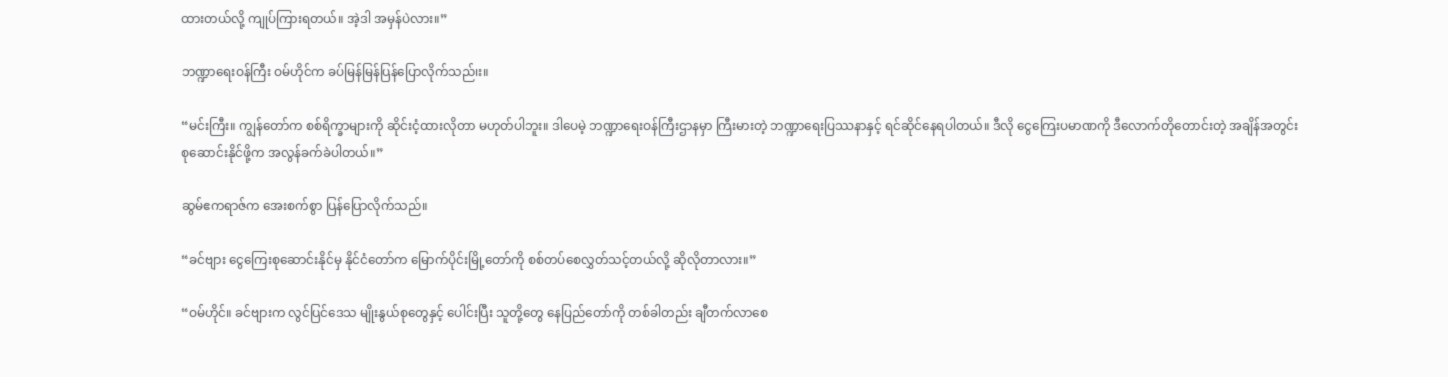ထားတယ်လို့ ကျုပ်ကြားရတယ်။ အဲ့ဒါ အမှန်ပဲလား။”

ဘဏ္ဍာရေးဝန်ကြီး ဝမ်ဟိုင်က ခပ်မြန်မြန်ပြန်ပြောလိုက်သည်၊း။

“မင်းကြီး။ ကျွန်တော်က စစ်ရိက္ခာများကို ဆိုင်းငံ့ထားလိုတာ မဟုတ်ပါဘူး။ ဒါပေမဲ့ ဘဏ္ဍာရေးဝန်ကြီးဌာနမှာ ကြီးမားတဲ့ ဘဏ္ဍာရေးပြဿနာနှင့် ရင်ဆိုင်နေရပါတယ်။ ဒီလို ငွေကြေးပမာဏကို ဒီလောက်တိုတောင်းတဲ့ အချိန်အတွင်း စုဆောင်းနိုင်ဖို့က အလွန်ခက်ခဲပါတယ်။”

ဆွမ်ဧကရာဇ်က အေးစက်စွာ ပြန်ပြောလိုက်သည်။

“ခင်ဗျား ငွေကြေးစုဆောင်းနိုင်မှ နိုင်ငံတော်က မြောက်ပိုင်းမြို့တော်ကို စစ်တပ်စေလွှတ်သင့်တယ်လို့ ဆိုလိုတာလား။”

“ဝမ်ဟိုင်။ ခင်ဗျားက လွင်ပြင်ဒေသ မျိုးနွယ်စုတွေနှင့် ပေါင်းပြီး သူတို့တွေ နေပြည်တော်ကို တစ်ခါတည်း ချီတက်လာစေ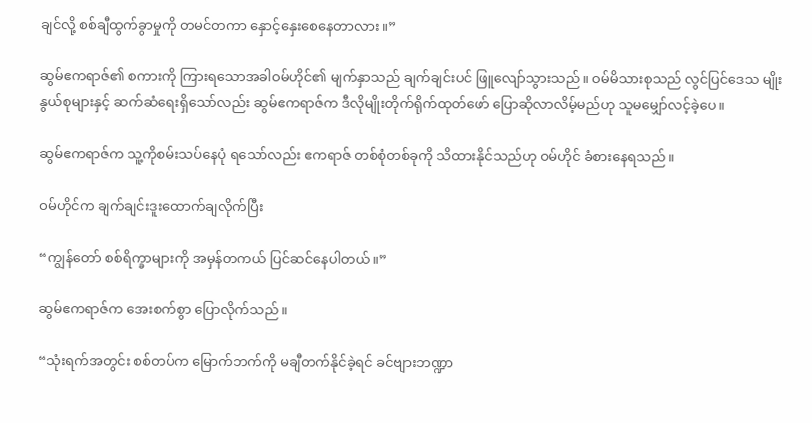ချင်လို့ စစ်ချီထွက်ခွာမှုကို တမင်တကာ နှောင့်နှေးစေနေတာလား။”

ဆွမ်ဧကရာဇ်၏ စကားကို ကြားရသောအခါဝမ်ဟိုင်၏ မျက်နှာသည် ချက်ချင်းပင် ဖြူ‌လျော်သွားသည်။ ဝမ်မိသားစုသည် လွင်ပြင်ဒေသ မျိုးနွယ်စုများနှင့် ဆက်ဆံရေးရှိသော်လည်း ဆွမ်ဧကရာဇ်က ဒီလိုမျိုးတိုက်ရိုက်ထုတ်ဖော် ပြောဆိုလာလိမ့်မည်ဟု သူမမျှော်လင့်ခဲ့ပေ။

ဆွမ်ဧကရာဇ်က သူ့ကိုစမ်းသပ်နေပုံ ရသော်လည်း ဧကရာဇ် တစ်စုံတစ်ခုကို သိထားနိုင်သည်ဟု ဝမ်ဟိုင် ခံစားနေရသည်။

ဝမ်ဟိုင်က ချက်ချင်းဒူးထောက်ချလိုက်ပြီး

“ကျွန်တော် စစ်ရိက္ခာများကို အမှန်တကယ် ပြင်ဆင်နေပါတယ်။”

ဆွမ်ဧကရာဇ်က အေးစက်စွာ ပြောလိုက်သည်။

“သုံးရက်အတွင်း စစ်တပ်က မြောက်ဘက်ကို မချီတက်နိုင်ခဲ့ရင် ခင်ဗျားဘဏ္ဍာ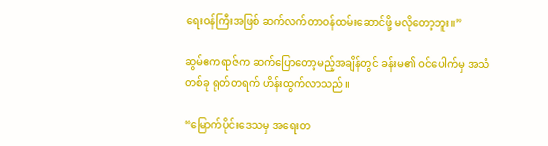ရေးဝန်ကြီးအဖြစ် ဆက်လက်တာဝန်ထမ်းဆောင်ဖို့ မလိုတော့ဘူး။”

ဆွမ်ဧကရာဇ်က ဆက်ပြောတော့မည့်အချိန်တွင် ခန်းမ၏ ဝင်ပေါက်မှ အသံတစ်ခု ရုတ်တရက် ဟိန်းထွက်လာသည်။

“မြောက်ပိုင်းဒေသမှ အရေးတ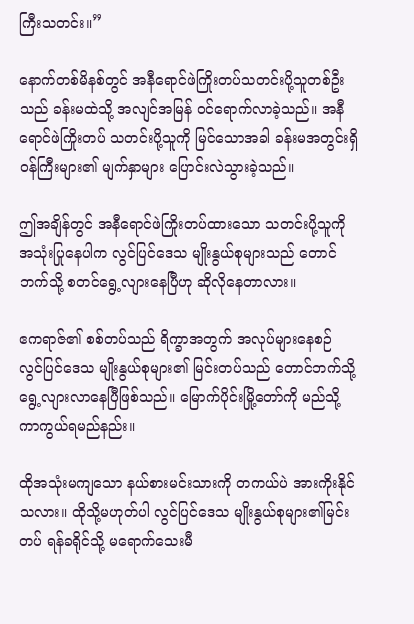ကြီးသတင်း။”

နောက်တစ်မိနစ်တွင် အနီရောင်ဖဲကြိုးတပ်သတင်းပို့သူတစ်ဦးသည် ခန်းမထဲသို့ အလျင်အမြန် ဝင်ရောက်လာခဲ့သည်။ အနီရောင်ဖဲကြိုးတပ် သတင်းပို့သူကို မြင်သောအခါ ခန်းမအတွင်းရှိ ဝန်ကြီးများ၏ မျက်နှာများ ပြောင်းလဲသွားခဲ့သည်။

ဤအချိန်တွင် အနီရောင်ဖဲကြိုးတပ်ထားသော သတင်းပို့သူကို အသုံးပြုနေပါက လွင်ပြင်ဒေသ မျိုးနွယ်စုများသည် တောင်ဘက်သို့ စတင်ရွေ့လျားနေပြီဟု ဆိုလို‌‌နေတာလား။

ဧကရာဇ်၏ စစ်တပ်သည် ရိက္ခာအတွက် အလုပ်များနေစဉ် လွင်ပြင်ဒေသ မျိုးနွယ်စုများ၏ မြင်းတပ်သည် တောင်ဘက်သို့ ရွေ့လျားလာနေပြီဖြစ်သည်။ မြောက်ပိုင်းမြို့‌တော်ကို မည်သို့ကာကွယ်ရမည်နည်း။

ထိုအသုံးမကျသော နယ်စားမင်းသားကို တကယ်ပဲ အားကိုးနိုင်သလား။ ထိုသို့မဟုတ်ပါ လွင်ပြင်ဒေသ မျိုးနွယ်စုများ၏မြင်းတပ် ရန်ခရိုင်သို့ မရောက်သေးမီ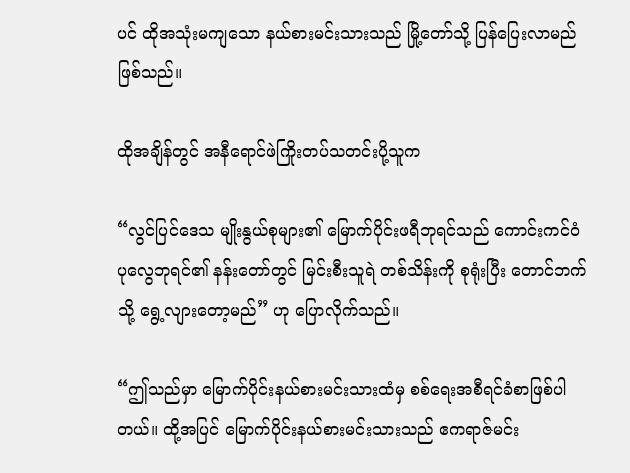ပင် ထိုအသုံးမကျသော နယ်စားမင်းသားသည် မြို့တော်သို့ ပြန်ပြေးလာမည်ဖြစ်သည်။

ထိုအချိန်တွင် အနီရောင်ဖဲကြိုးတပ်သတင်းပို့သူက

“လွင်ပြင်ဒေသ မျိုးနွယ်စုများ၏ မြောက်ပိုင်းဖရီဘုရင်သည် ကောင်းကင်ဝံပုလွေဘုရင်၏ နန်းတော်တွင် မြင်းစီးသူရဲ တစ်သိန်းကို စုရုံးပြီး တောင်ဘက်သို့ ရွေ့လျားတော့မည်” ဟု ပြောလိုက်သည်။

“ဤသည်မှာ မြောက်ပိုင်းနယ်စားမင်းသားထံမှ စစ်ရေးအစီရင်ခံစာဖြစ်ပါတယ်။ ထို့အပြင် မြောက်ပိုင်းနယ်စားမင်းသားသည် ဧကရာဇ်မင်း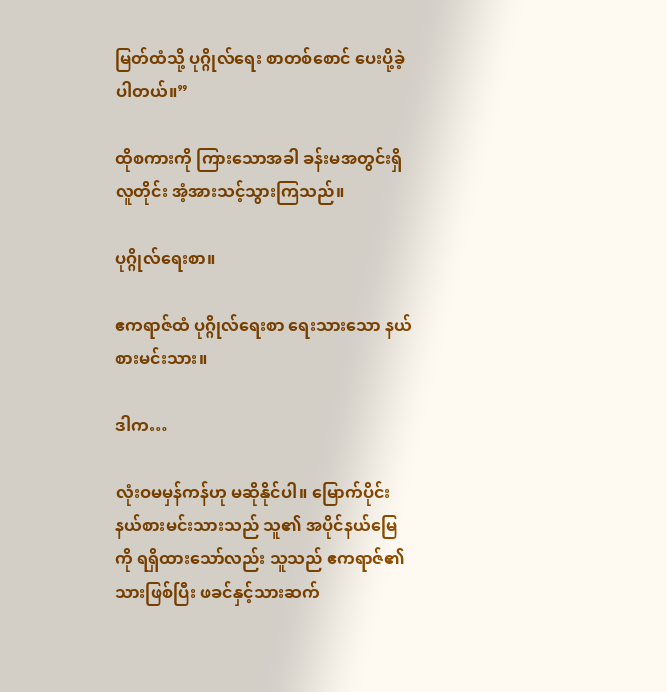မြတ်ထံသို့ ပုဂ္ဂိုလ်ရေး စာတစ်စောင် ပေးပို့ခဲ့ပါတယ်။”

ထိုစကားကို ကြားသောအခါ ခန်းမအတွင်းရှိ လူတိုင်း အံ့အားသင့်သွားကြသည်။

ပုဂ္ဂိုလ်ရေးစာ။

ဧကရာဇ်ထံ ပုဂ္ဂိုလ်ရေးစာ ရေးသားသော နယ်စားမင်းသား။

ဒါက…

လုံးဝမမှန်ကန်ဟု မဆိုနိုင်ပါ။ မြောက်ပိုင်းနယ်စားမင်းသားသည် သူ၏ အပိုင်နယ်မြေကို ရရှိထားသော်လည်း သူသည် ဧကရာဇ်၏သားဖြစ်ပြီး ဖခင်နှင့်သားဆက်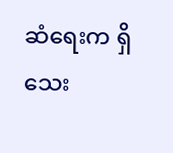ဆံရေးက ရှိသေး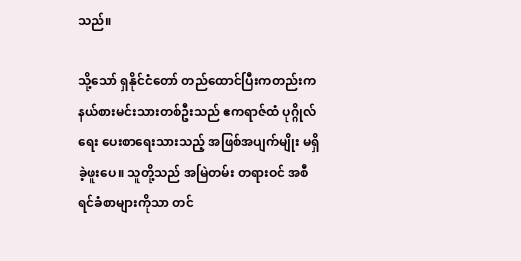သည်။

သို့သော် ရှနိုင်ငံတော် တည်ထောင်ပြီးကတည်းက နယ်စားမင်းသားတစ်ဦးသည် ဧကရာဇ်ထံ ပုဂ္ဂိုလ်ရေး ပေးစာရေးသားသည့် အဖြစ်အပျက်မျိုး မရှိခဲ့ဖူးပေ။ သူတို့သည် အမြဲတမ်း တရားဝင် အစီရင်ခံစာများကိုသာ တင်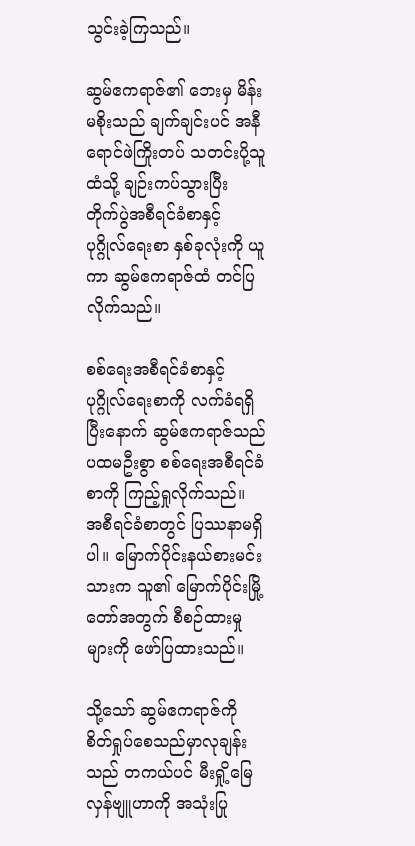သွင်းခဲ့ကြသည်။

ဆွမ်ဧကရာဇ်၏ ဘေးမှ မိန်းမစိုးသည် ချက်ချင်းပင် အနီရောင်ဖဲကြိုးတပ် သတင်းပို့သူထံသို့ ချဉ်းကပ်သွားပြီး တိုက်ပွဲအစီရင်ခံစာနှင့် ပုဂ္ဂိုလ်ရေးစာ နှစ်ခုလုံးကို ယူကာ ဆွမ်ဧကရာဇ်ထံ တင်ပြလိုက်သည်။

စစ်ရေးအစီရင်ခံစာနှင့် ပုဂ္ဂိုလ်ရေးစာကို လက်ခံရရှိပြီးနောက် ဆွမ်ဧကရာဇ်သည် ပထမဦးစွာ စစ်ရေးအစီရင်ခံစာကို ကြည့်ရှုလိုက်သည်။ အစီရင်ခံစာတွင် ပြဿနာမရှိပါ။ မြောက်ပိုင်းနယ်စားမင်းသားက သူ၏ မြောက်ပိုင်းမြို့တော်အတွက် စီစဉ်ထားမှုများကို ဖော်ပြထားသည်။

သို့သော် ဆွမ်ဧကရာဇ်ကို စိတ်ရှုပ်စေသည်မှာလုချန်းသည် တကယ်ပင် မီးရှို့မြေလှန်ဗျူဟာကို အသုံးပြု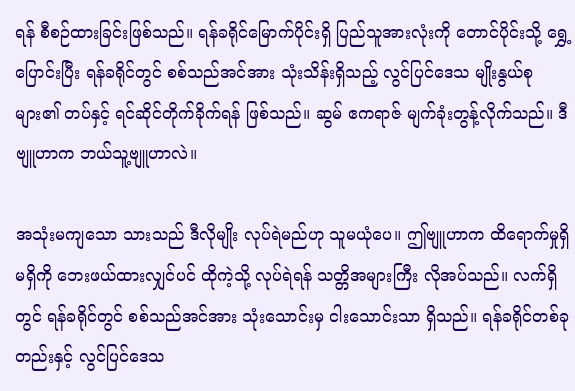ရန် စီစဉ်ထားခြင်းဖြစ်သည်။ ရန်ခရိုင်မြောက်ပိုင်းရှိ ပြည်သူအားလုံးကို တောင်ပိုင်းသို့ ရွှေ့ပြောင်းပြီး ရန်ခရိုင်တွင် စစ်သည်အင်အား သုံးသိန်းရှိသည့် လွင်ပြင်ဒေသ မျိုးနွယ်စုများ၏ တပ်နှင့် ရင်ဆိုင်တိုက်ခိုက်ရန် ဖြစ်သည်။ ဆွမ် ဧကရာဇ် မျက်ခုံးတွန့်လိုက်သည်။ ဒီဗျူဟာက ဘယ်သူ့ဗျူဟာလဲ။

အသုံးမကျသော သားသည် ဒီလိုမျိုး လုပ်ရဲမည်ဟု သူမယုံပေ။ ဤဗျူဟာက ထိရောက်မှုရှိမရှိကို ဘေးဖယ်ထားလျှင်ပင် ထိုကဲ့သို့ လုပ်ရဲရန် သတ္တိအများကြီး လိုအပ်သည်။ လက်ရှိတွင် ရန်ခရိုင်တွင် စစ်သည်အင်အား သုံးသောင်းမှ ငါးသောင်းသာ ရှိသည်။ ရန်ခရိုင်တစ်ခုတည်းနှင့် လွင်ပြင်ဒေသ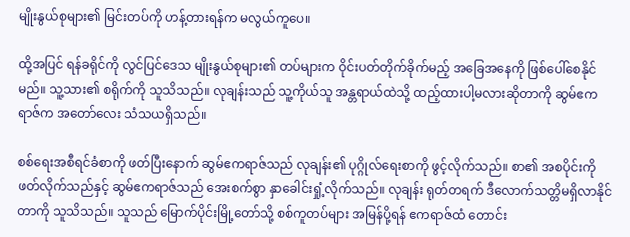မျိုးနွယ်စုများ၏ မြင်းတပ်ကို ဟန့်တားရန်က မလွယ်ကူပေ။

ထို့အပြင် ရန်ခရိုင်ကို လွင်ပြင်ဒေသ မျိုးနွယ်စုများ၏ တပ်များက ဝိုင်းပတ်တိုက်ခိုက်မည့် အခြေအနေကို ဖြစ်ပေါ်စေနိုင်မည်။ သူ့သား၏ စရိုက်ကို သူသိသည်။ လုချန်းသည် သူ့ကိုယ်သူ အန္တရာယ်ထဲသို့ ထည့်ထားပါ့မလားဆိုတာကို ဆွမ်ဧကရာဇ်က အတော်လေး သံသယရှိသည်။

စစ်ရေးအစီရင်ခံစာကို ဖတ်ပြီးနောက် ဆွမ်ဧကရာဇ်သည် လုချန်း၏ ပုဂ္ဂိုလ်ရေးစာကို ဖွင့်လိုက်သည်။ စာ၏ အစပိုင်းကို ဖတ်လိုက်သည်နှင့် ဆွမ်ဧကရာဇ်သည် အေးစက်စွာ နှာ‌ခေါင်းရှုံ့လိုက်သည်။ လုချန်း ရုတ်တရက် ဒီလောက်သတ္တိမရှိလာနိုင်တာကို သူသိသည်။ သူသည် မြောက်ပိုင်းမြို့တော်သို့ စစ်ကူတပ်များ အမြန်ပို့ရန် ဧကရာဇ်ထံ တောင်း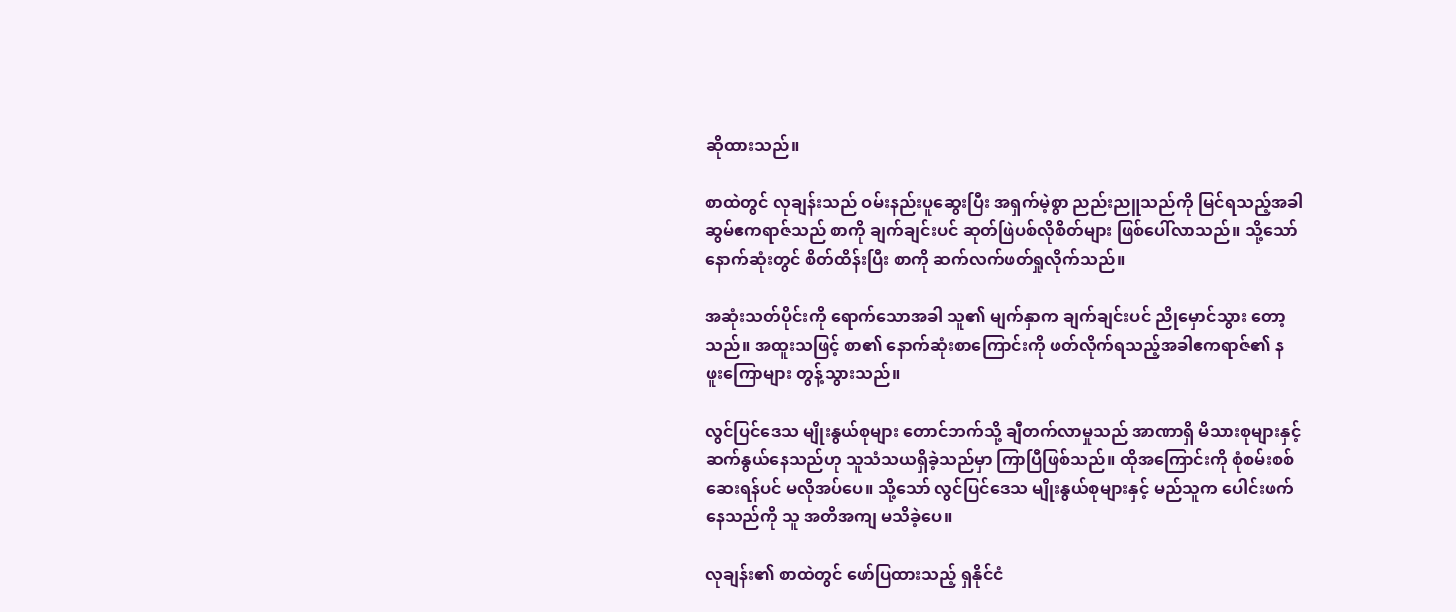ဆိုထားသည်။

စာထဲတွင် လုချန်းသည် ဝမ်းနည်းပူဆွေးပြီး အရှက်မဲ့စွာ ညည်းညူသည်ကို မြင်ရသည့်အခါ ဆွမ်ဧကရာဇ်သည် စာကို ချက်ချင်းပင် ဆုတ်ဖြဲပစ်လိုစိတ်များ ဖြစ်ပေါ်လာသည်။ သို့သော် နောက်ဆုံးတွင် စိတ်ထိန်းပြီး စာကို ဆက်လက်ဖတ်ရှုလိုက်သည်။

အဆုံးသတ်ပိုင်းကို ရောက်သောအခါ သူ၏ မျက်နှာက ချက်ချင်းပင် ညိုမှောင်သွား တော့သည်။ အထူးသဖြင့် စာ၏ နောက်ဆုံးစာကြောင်းကို ဖတ်လိုက်ရသည့်အခါဧကရာဇ်၏ နဖူး‌ကြောများ တွန့်သွားသည်။

လွင်ပြင်ဒေသ မျိုးနွယ်စုများ တောင်ဘက်သို့ ချီတက်လာမှုသည် အာဏာရှိ မိသားစုများနှင့် ဆက်နွယ်နေသည်ဟု သူသံသယရှိခဲ့သည်မှာ ကြာပြီဖြစ်သည်။ ထိုအကြောင်းကို စုံစမ်းစစ်ဆေးရန်ပင် မလိုအပ်ပေ။ သို့သော် လွင်ပြင်ဒေသ မျိုးနွယ်စုများနှင့် မည်သူက ပေါင်းဖက်နေသည်ကို သူ အတိအကျ မသိခဲ့ပေ။

လုချန်း၏ စာထဲတွင် ဖော်ပြထားသည့် ရှနိုင်ငံ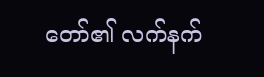တော်၏ လက်နက်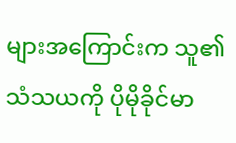များအကြောင်းက သူ၏ သံသယကို ပိုမိုခိုင်မာ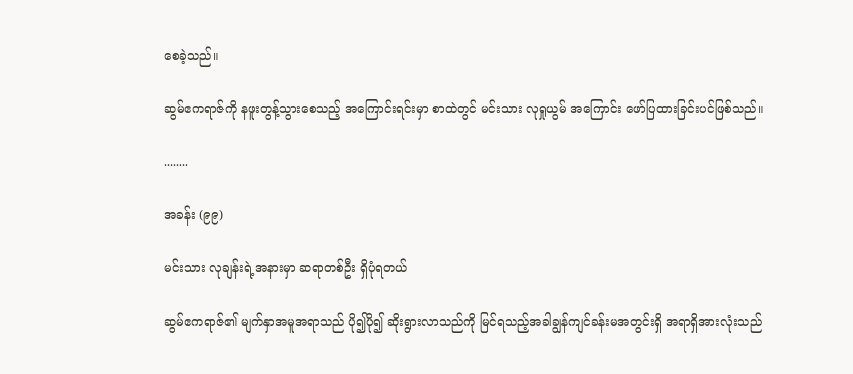စေခဲ့သည်။

ဆွမ်ဧကရာဇ်ကို နဖူးတွန့်သွားစေသည့် အကြောင်းရင်းမှာ စာထဲတွင် မင်းသား လုရှုယွမ် အကြောင်း ဖော်ပြထားခြင်းပင်ဖြစ်သည်။

........

အခန်း (၉၉)

မင်းသား လုချန်းရဲ့အနားမှာ ဆရာတစ်ဦး ရှိပုံရတယ်

ဆွမ်ဧကရာဇ်၏ မျက်နှာအမူအရာသည် ပို၍ပို၍ ဆိုးရွားလာသည်ကို မြင်ရသည့်အခါချွန်ကျင်ခန်းမအတွင်းရှိ အရာရှိအားလုံးသည်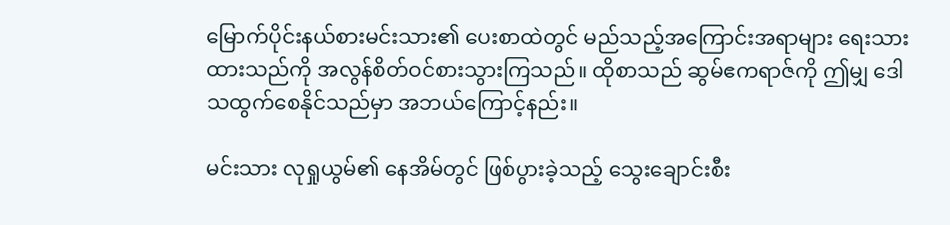မြောက်ပိုင်းနယ်စားမင်းသား၏ ပေးစာထဲတွင် မည်သည့်အကြောင်းအရာများ ရေးသားထားသည်ကို အလွန်စိတ်ဝင်စားသွားကြသည်။ ထိုစာသည် ဆွမ်ဧကရာဇ်ကို ဤမျှ ဒေါသထွက်စေနိုင်သည်မှာ အဘယ်ကြောင့်နည်း။

မင်းသား လုရှုယွမ်၏ နေအိမ်တွင် ဖြစ်ပွားခဲ့သည့် သွေးချောင်းစီး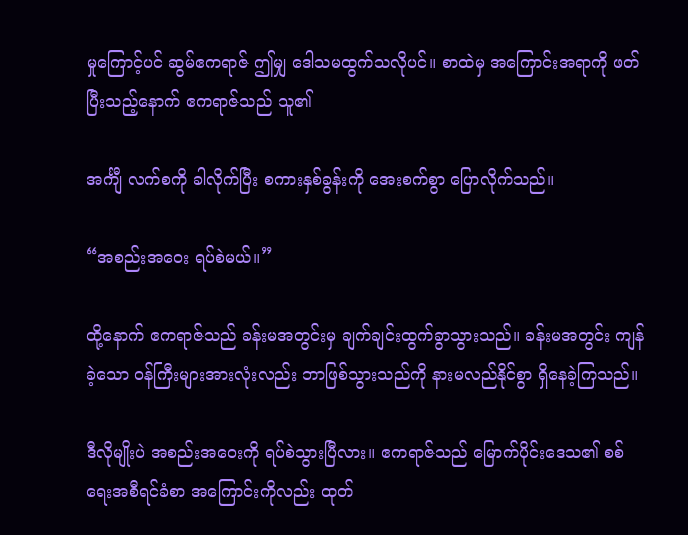မှုကြောင့်ပင် ဆွမ်ဧကရာဇ် ဤမျှ ဒေါသမထွက်သလိုပင်။ စာထဲမှ အကြောင်းအရာကို ဖတ်ပြီးသည့်နောက် ဧကရာဇ်သည် သူ၏

အင်္ကျီ လက်စကို ခါလိုက်ပြီး စကားနှစ်ခွန်းကို အေးစက်စွာ ပြောလိုက်သည်။

“အစည်းအဝေး ရပ်စဲမယ်။”

ထို့နောက် ဧကရာဇ်သည် ခန်းမအတွင်းမှ ချက်ချင်းထွက်ခွာသွားသည်။ ခန်းမအတွင်း ကျန်ခဲ့သော ဝန်ကြီးများအားလုံးလည်း ဘာဖြစ်သွားသည်ကို နားမလည်နိုင်စွာ ရှိနေခဲ့ကြသည်။

ဒီလိုမျိုးပဲ အစည်းအဝေးကို ရပ်စဲသွားပြီလား။ ဧကရာဇ်သည် မြောက်ပိုင်းဒေသ၏ စစ်ရေးအစီရင်ခံစာ အကြောင်းကိုလည်း ထုတ်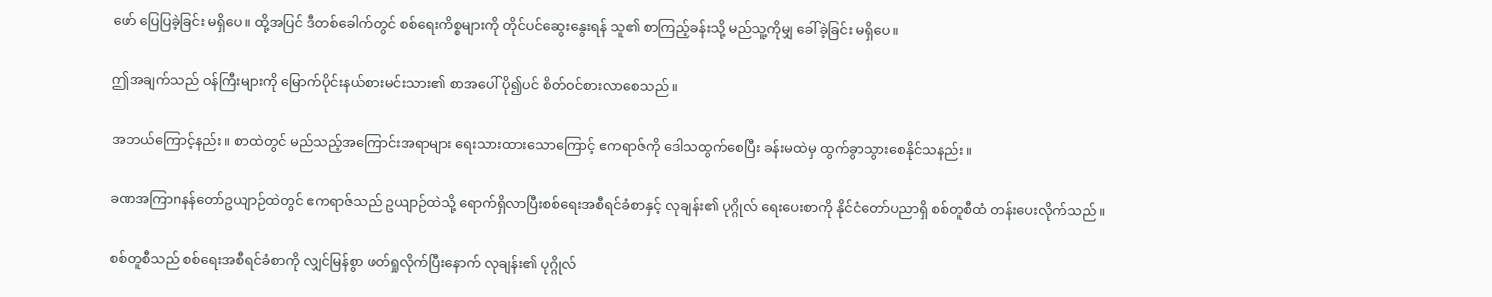ဖော် ပြေပြခဲ့ခြင်း မရှိပေ။ ထို့အပြင် ဒီတစ်ခေါက်တွင် စစ်ရေးကိစ္စများကို တိုင်ပင်ဆွေးနွေးရန် သူ၏ စာကြည့်ခန်းသို့ မည်သူ့ကိုမျှ ခေါ်ခဲ့ခြင်း မရှိပေ။

ဤအချက်သည် ဝန်ကြီးများကို မြောက်ပိုင်းနယ်စားမင်းသား၏ စာအပေါ် ပို၍ပင် စိတ်ဝင်စားလာစေသည်။

အဘယ်ကြောင့်နည်း။ စာထဲတွင် မည်သည့်အကြောင်းအရာများ ရေးသားထားသောကြောင့် ဧကရာဇ်ကို ဒေါသထွက်စေပြီး ခန်းမထဲမှ ထွက်ခွာသွားစေနိုင်သနည်း။

ခဏအကြာnနန်တော်ဥယျာဉ်ထဲတွင် ဧကရာဇ်သည် ဥယျာဉ်ထဲသို့ ရောက်ရှိလာပြီးစစ်ရေးအစီရင်ခံစာနှင့် လုချန်း၏ ပုဂ္ဂိုလ်‌ ရေးပေးစာကို နိုင်ငံတော်ပညာရှိ စစ်တူစီထံ တန်းပေးလိုက်သည်။

စစ်တူစီသည် စစ်ရေးအစီရင်ခံစာကို လျှင်မြန်စွာ ဖတ်ရှုလိုက်ပြီး‌နောက် လုချန်း၏ ပုဂ္ဂိုလ်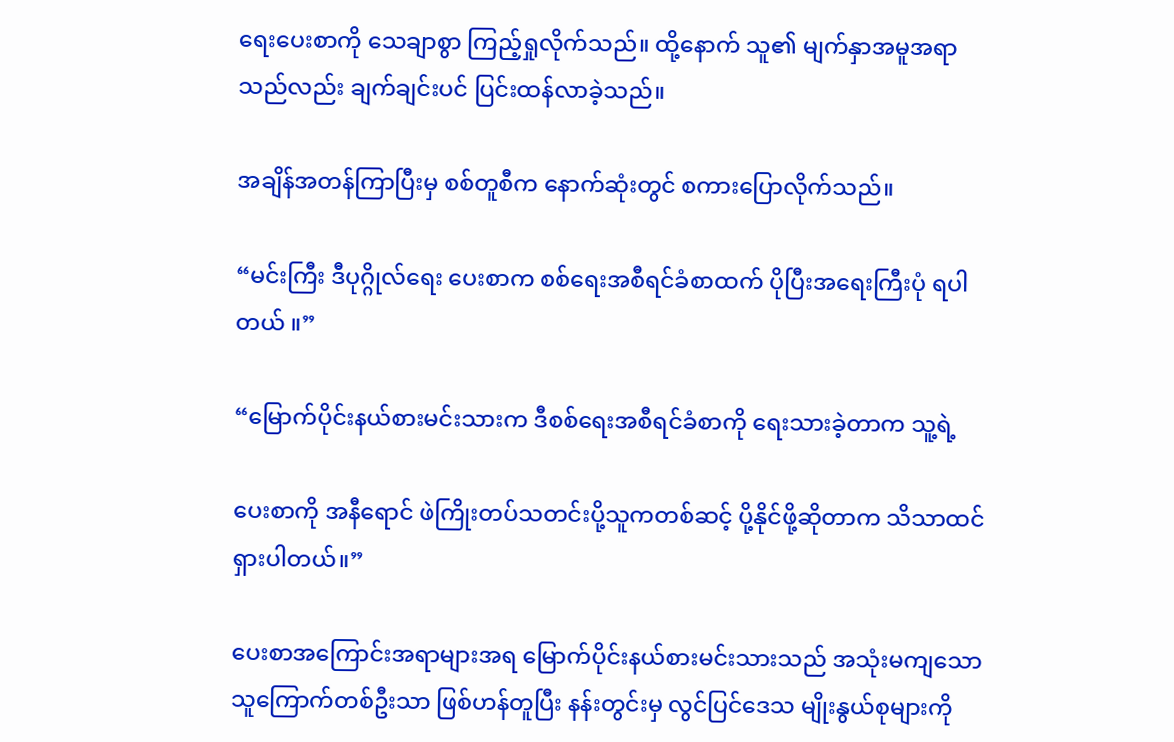ရေးပေးစာကို သေချာစွာ ကြည့်ရှုလိုက်သည်။ ထို့နောက် သူ၏ မျက်နှာအမူအရာသည်လည်း ချက်ချင်းပင် ပြင်းထန်လာခဲ့သည်။

အချိန်အတန်ကြာပြီးမှ စစ်တူစီက နောက်ဆုံးတွင် စကားပြောလိုက်သည်။

“မင်းကြီး ဒီပုဂ္ဂိုလ်ရေး ပေးစာက စစ်ရေးအစီရင်ခံစာထက် ပိုပြီးအရေးကြီးပုံ ရပါတယ် ။”

“မြောက်ပိုင်းနယ်စားမင်းသားက ဒီစစ်ရေးအစီရင်ခံစာကို ရေးသားခဲ့တာက သူ့ရဲ့‌

ပေးစာကို အနီရောင် ဖဲကြိုးတပ်သတင်းပို့သူကတစ်ဆင့် ပို့နိုင်ဖို့ဆိုတာက သိသာထင်ရှားပါတယ်။”

ပေးစာအကြောင်းအရာများအရ မြောက်ပိုင်းနယ်စားမင်းသားသည် အသုံးမကျသော သူကြောက်တစ်ဦးသာ ဖြစ်ဟန်တူပြီး နန်းတွင်းမှ လွင်ပြင်ဒေသ မျိုးနွယ်စုများကို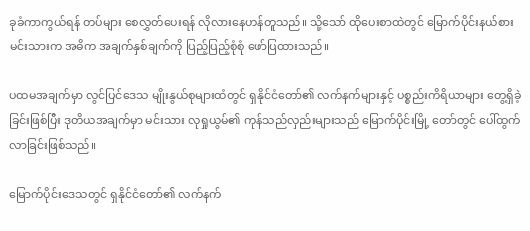ခုခံကာကွယ်ရန် တပ်များ စေလွှတ်ပေးရန် လိုလားနေဟန်တူသည်။ သို့သော် ထိုပေးစာထဲတွင် မြောက်ပိုင်းနယ်စားမင်းသားက အဓိက အချက်နှစ်ချက်ကို ပြည့်ပြည့်စုံစုံ ဖော်ပြထားသည်။

ပထမအချက်မှာ လွင်ပြင်ဒေသ မျိုးနွယ်စုများထံတွင် ရှနိုင်ငံတော်၏ လက်နက်များနှင့် ပစ္စည်းကိရိယာများ တွေ့ရှိခဲ့ခြင်းဖြစ်ပြီး ဒုတိယအချက်မှာ မင်းသား လုရှုယွမ်၏ ကုန်သည်လှည်းများသည် မြောက်ပိုင်းမြို့ တော်တွင် ပေါ်ထွက်လာခြင်းဖြစ်သည်။

မြောက်ပိုင်းဒေသတွင် ရှနိုင်ငံတော်၏ လက်နက်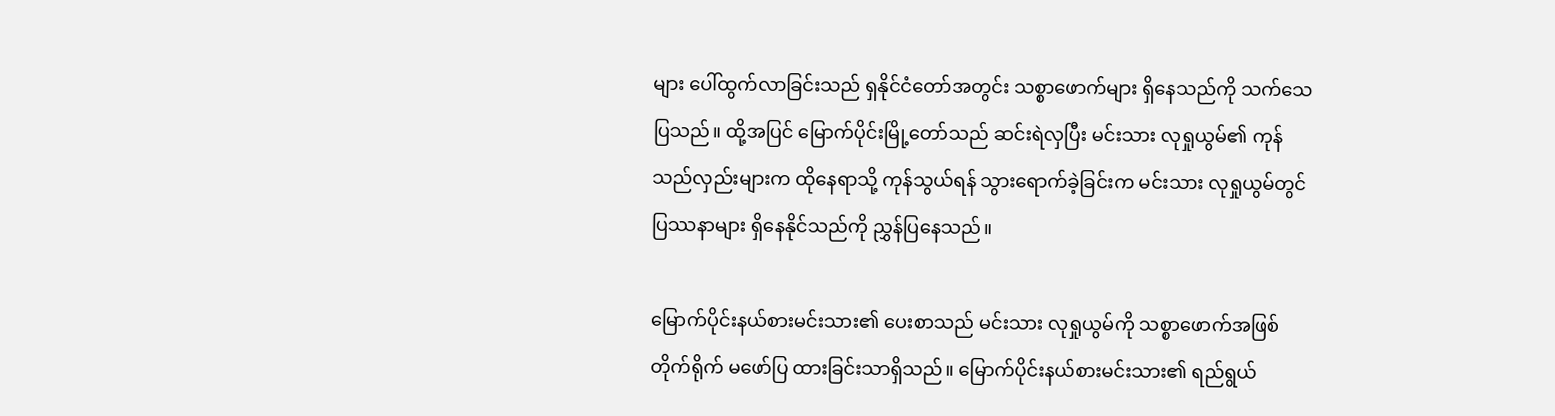များ ပေါ်ထွက်လာခြင်းသည် ရှနိုင်ငံတော်အတွင်း သစ္စာဖောက်များ ရှိနေသည်ကို သက်သေပြသည်။ ထို့အပြင် မြောက်ပိုင်းမြို့တော်သည် ဆင်းရဲလှပြီး မင်းသား လုရှုယွမ်၏ ကုန်သည်လှည်းများက ထိုနေရာသို့ ကုန်သွယ်ရန် သွားရောက်ခဲ့ခြင်းက မင်းသား လုရှုယွမ်တွင် ပြဿနာများ ရှိနေနိုင်သည်ကို ညွှန်ပြနေသည်။

မြောက်ပိုင်းနယ်စားမင်းသား၏ ပေးစာသည် မင်းသား လုရှုယွမ်ကို သစ္စာဖောက်အဖြစ် တိုက်ရိုက် မဖော်ပြ ထားခြင်းသာရှိသည်။ မြောက်ပိုင်းနယ်စားမင်းသား၏ ရည်ရွယ်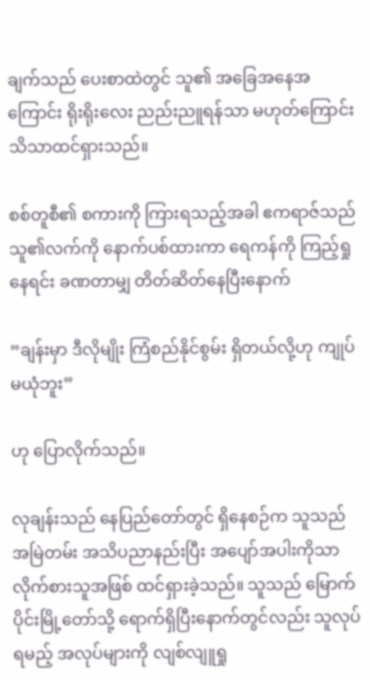ချက်သည် ပေးစာထဲတွင် သူ၏ အခြေအနေအကြောင်း ရိုးရိုးလေး ညည်းညူရန်သာ မဟုတ်ကြောင်း သိသာထင်ရှားသည်။

စစ်တူစီ၏ စကားကို ကြားရသည့်အခါ ဧကရာဇ်သည် သူ၏လက်ကို နောက်ပစ်ထားကာ ရေကန်ကို ကြည့်ရှုနေရင်း ခဏတာမျှ တိတ်ဆိတ်နေပြီးနောက်

“ချန်းမှာ ဒီလိုမျိုး ကြံစည်နိုင်စွမ်း ရှိတယ်လို့ဟု ကျုပ်မယုံဘူး”

ဟု ပြောလိုက်သည်။

လုချန်းသည် နေပြည်တော်တွင် ရှိနေစဉ်က သူသည် အမြဲတမ်း အသိပညာနည်းပြီး အပျော်အပါးကိုသာ လိုက်စားသူအဖြစ် ထင်ရှားခဲ့သည်။ သူသည် မြောက်ပိုင်းမြို့တော်သို့ ရောက်ရှိပြီးနောက်တွင်လည်း သူလုပ်ရမည့် အလုပ်များကို လျစ်လျူရှု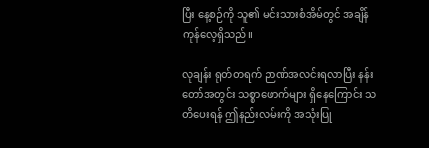ပြီး နေ့စဉ်ကို သူ၏ မင်းသားစံအိမ်တွင် အချိန်ကုန်လေ့ရှိသည်။

လုချန်း ရုတ်တရက် ဉာဏ်အလင်းရလာပြီး နန်းတော်အတွင်း သစ္စာဖောက်များ ရှိနေကြောင်း သတိပေးရန် ဤနည်းလမ်းကို အသုံးပြု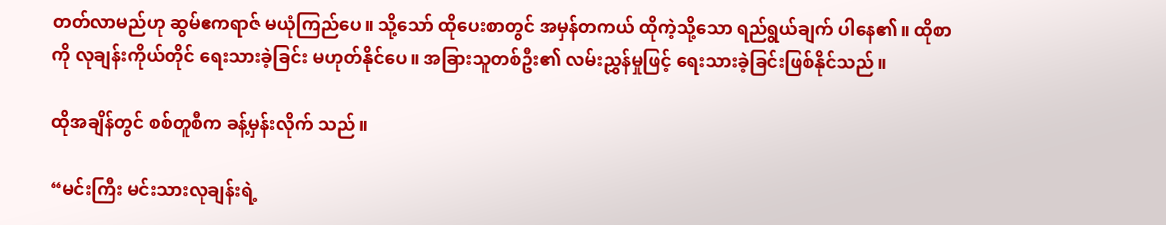တတ်လာမည်ဟု ဆွမ်ဧကရာဇ် မယုံကြည်ပေ။ သို့သော် ထိုပေးစာတွင် အမှန်တကယ် ထိုကဲ့သို့သော ရည်ရွယ်ချက် ပါနေ၏။ ထိုစာကို လုချန်းကိုယ်တိုင် ရေးသားခဲ့ခြင်း မဟုတ်နိုင်ပေ။ အခြားသူတစ်ဦး၏ လမ်းညွှန်မှုဖြင့် ရေးသားခဲ့ခြင်းဖြစ်နိုင်သည်။

ထိုအချိန်တွင် စစ်တူစီက ခန့်မှန်းလိုက် သည်။

“မင်းကြီး မင်းသားလုချန်းရဲ့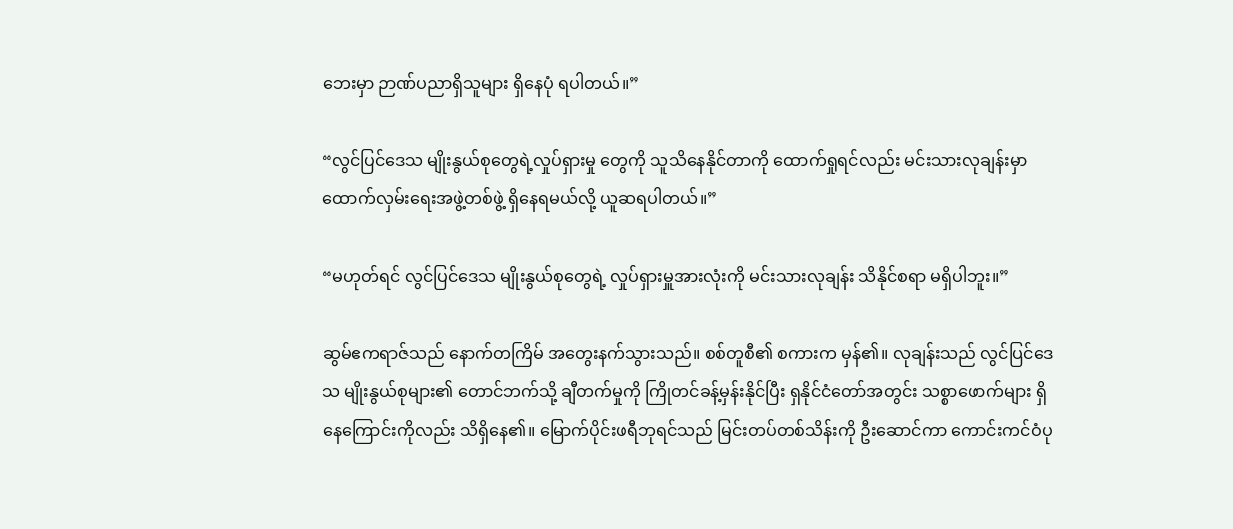ဘေးမှာ ဉာဏ်ပညာရှိသူများ ရှိနေပုံ ရပါတယ်။”

“လွင်ပြင်ဒေသ မျိုးနွယ်စုတွေရဲ့လှုပ်ရှားမှု‌ တွေကို သူသိနေနိုင်တာကို ထောက်ရှုရင်လည်း မင်းသားလုချန်းမှာ ထောက်လှမ်းရေးအဖွဲ့တစ်ဖွဲ့ ရှိ‌နေရမယ်လို့ ယူဆရပါတယ်။”

“မဟုတ်ရင် လွင်ပြင်ဒေသ မျိုးနွယ်စုတွေရဲ့ လှုပ်ရှားမှူအားလုံးကို မင်းသားလုချန်း သိနိုင်စရာ မရှိပါဘူး။”

ဆွမ်ဧကရာဇ်သည် နောက်တကြိမ် အတွေးနက်သွားသည်။ စစ်တူစီ၏ စကားက မှန်၏။ လုချန်းသည် လွင်ပြင်ဒေသ မျိုးနွယ်စုများ၏ တောင်ဘက်သို့ ချီတက်မှုကို ကြိုတင်ခန့်မှန်းနိုင်ပြီး ရှနိုင်ငံတော်အတွင်း သစ္စာဖောက်များ ရှိနေကြောင်းကိုလည်း သိရှိနေ၏။ မြောက်ပိုင်းဖရီဘုရင်သည် မြင်းတပ်တစ်သိန်းကို ဦးဆောင်ကာ ကောင်းကင်ဝံပု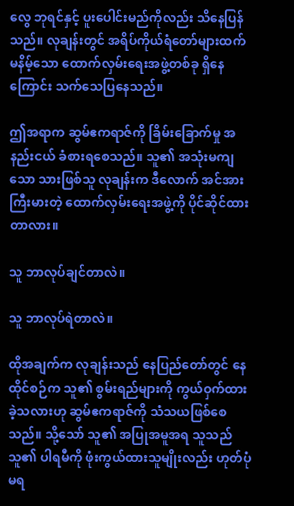လွေ ဘုရင်နှင့် ပူးပေါင်းမည်ကိုလည်း သိနေပြန်သည်။ လုချန်းတွင် အရိပ်ကိုယ်ရံတော်များထက် မနိမ့်သော ထောက်လှမ်းရေးအဖွဲ့တစ်ခု ရှိနေကြောင်း သက်သေပြနေသည်။

ဤအရာက ဆွမ်ဧကရာဇ်ကို ခြိမ်းခြောက်မှု အနည်းငယ် ခံစားရစေသည်။ သူ၏ အသုံးမကျသော သားဖြစ်သူ လုချန်းက ‌ဒီလောက် အင်အားကြီးမားတဲ့ ထောက်လှမ်းရေးအဖွဲ့ကို ပိုင်ဆိုင်ထားတာလား။

သူ ဘာလုပ်ချင်တာလဲ။

သူ ဘာလုပ်ရဲတာလဲ။

ထိုအချက်က လုချန်းသည် နေပြည်တော်တွင် နေထိုင်စဉ်က သူ၏ စွမ်းရည်များကို ကွယ်ဝှက်ထားခဲ့သလားဟု ဆွမ်ဧကရာဇ်ကို သံသယဖြစ်စေသည်။ သို့သော် သူ၏ အပြုအမူအရ သူသည် သူ၏ ပါရမီကို ဖုံးကွယ်ထားသူမျိုးလည်း ဟုတ်ပုံမရ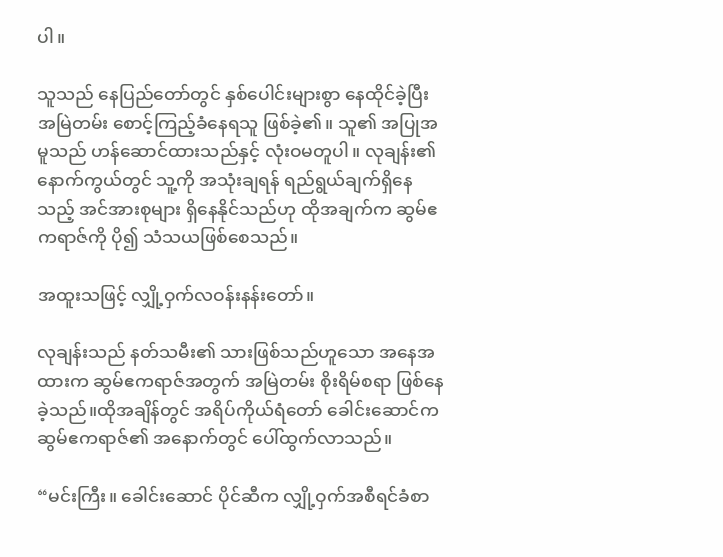ပါ။

သူသည် နေပြည်တော်တွင် နှစ်ပေါင်းများစွာ နေထိုင်ခဲ့ပြီး အမြဲတမ်း စောင့်ကြည့်ခံနေရသူ ဖြစ်ခဲ့၏။ သူ၏ အပြုအမူသည် ဟန်ဆောင်ထားသည်နှင့် လုံးဝမတူပါ။ လုချန်း၏ နောက်ကွယ်တွင် သူ့ကို အသုံးချရန် ရည်ရွယ်ချက်ရှိ‌နေသည့် အင်အားစုများ ရှိနေနိုင်သည်ဟု ထိုအချက်က ဆွမ်ဧကရာဇ်ကို ပို၍ သံသယဖြစ်စေသည်။

အထူးသဖြင့် လျှို့ဝှက်လဝန်းနန်းတော်။

လုချန်းသည် နတ်သမီး၏ သားဖြစ်သည်ဟူ‌သော အနေအထားက ဆွမ်ဧကရာဇ်အတွက် အမြဲတမ်း စိုးရိမ်စရာ ဖြစ်နေခဲ့သည်။ထိုအချိန်တွင် အရိပ်ကိုယ်ရံတော် ခေါင်းဆောင်က ဆွမ်ဧကရာဇ်၏ အနောက်တွင် ပေါ်ထွက်လာသည်။

“မင်းကြီး။ ခေါင်းဆောင် ပိုင်ဆီက လျှို့ဝှက်အစီရင်ခံစာ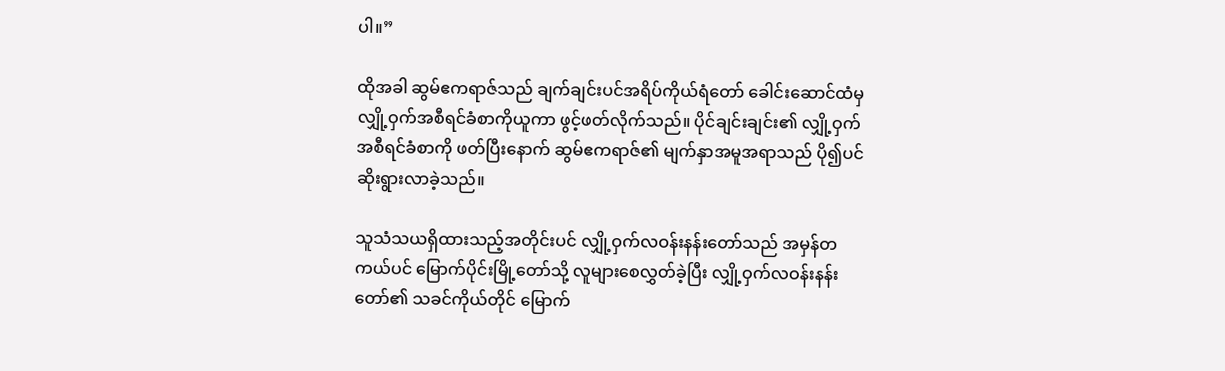ပါ။”

ထိုအခါ ဆွမ်ဧကရာဇ်သည် ချက်ချင်းပင်အရိပ်ကိုယ်ရံတော် ခေါင်းဆောင်ထံမှ လျှို့ဝှက်အစီရင်ခံစာကိုယူကာ ဖွင့်ဖတ်လိုက်သည်။ ပိုင်ချင်းချင်း၏ လျှို့ဝှက်အစီရင်ခံစာကို ဖတ်ပြီးနောက် ဆွမ်ဧကရာဇ်၏ မျက်နှာအမူအရာသည် ပို၍ပင် ဆိုးရွားလာခဲ့သည်။

သူသံသယရှိထားသည့်အတိုင်းပင် လျှို့ဝှက်လဝန်းနန်းတော်သည် အမှန်တကယ်ပင် မြောက်ပိုင်းမြို့တော်သို့ လူများစေလွှတ်ခဲ့ပြီး လျှို့ဝှက်လဝန်းနန်းတော်၏ သခင်ကိုယ်တိုင် မြောက်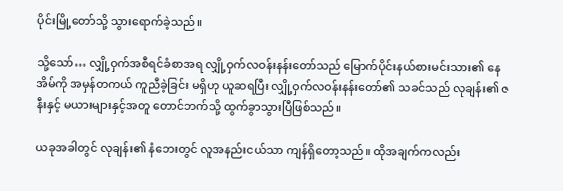ပိုင်းမြို့တော်သို့ သွားရောက်ခဲ့သည်။

သို့သော်… လျှို့ဝှက်အစီရင်ခံစာအရ လျှို့ဝှက်လဝန်းနန်းတော်သည် မြောက်ပိုင်းနယ်စားမင်းသား၏ နေအိမ်ကို အမှန်တကယ် ကူညီခဲ့ခြင်း မရှိဟု ယူဆရပြီး လျှို့ဝှက်လဝန်းနန်းတော်၏ သခင်သည် လုချန်း၏ ဇနီးနှင့် မယားများနှင့်အတူ တောင်ဘက်သို့ ထွက်ခွာသွားပြီဖြစ်သည်။

ယခုအခါတွင် လုချန်း၏ နံဘေးတွင် လူအနည်းငယ်သာ ကျန်ရှိတော့သည်။ ထိုအချက်ကလည်း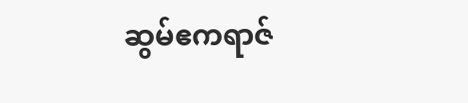ဆွမ်ဧကရာဇ်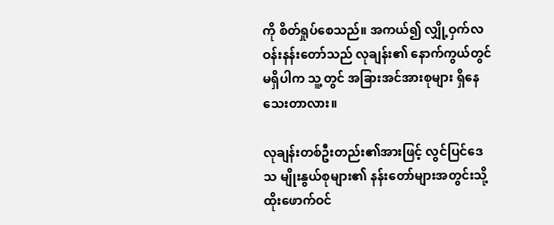ကို စိတ်ရှုပ်စေသည်။ အကယ်၍ လျှို့ဝှက်လဝန်းနန်းတော်သည် လုချန်း၏ နောက်ကွယ်တွင် မရှိပါက သူ့တွင် အခြားအင်အားစုများ ရှိနေသေးတာလား။

လုချန်းတစ်ဦးတည်း၏အားဖြင့် လွင်ပြင်ဒေသ မျိုးနွယ်စုများ၏ နန်းတော်များအတွင်းသို့ ထိုးဖောက်ဝင်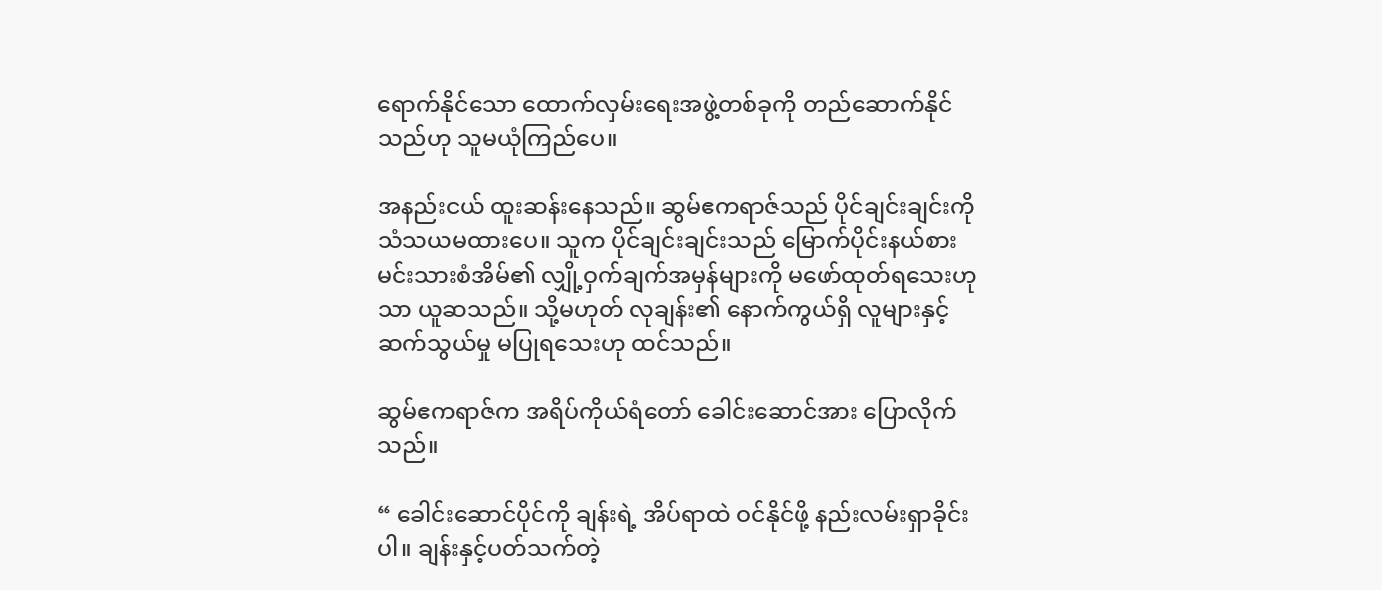ရောက်နိုင်သော ထောက်လှမ်းရေးအဖွဲ့တစ်ခုကို တည်ဆောက်နိုင်သည်ဟု သူမယုံကြည်ပေ။

အနည်းငယ် ထူးဆန်းနေသည်။ ဆွမ်ဧကရာဇ်သည် ပိုင်ချင်းချင်းကို သံသယမထားပေ။ သူက ပိုင်ချင်းချင်းသည် မြောက်ပိုင်းနယ်စားမင်းသားစံအိမ်၏ လျှို့ဝှက်ချက်အမှန်များကို မဖော်ထုတ်ရသေးဟုသာ ယူဆသည်။ သို့မဟုတ် လုချန်း၏ နောက်ကွယ်ရှိ လူများနှင့် ဆက်သွယ်မှု မပြုရသေးဟု ထင်သည်။

ဆွမ်ဧကရာဇ်က အရိပ်ကိုယ်ရံတော် ခေါင်းဆောင်အား ပြောလိုက်သည်။

“ ခေါင်းဆောင်ပိုင်ကို ချန်းရဲ့ အိပ်ရာထဲ ဝင်နိုင်ဖို့ နည်းလမ်းရှာခိုင်းပါ။ ချန်းနှင့်ပတ်သက်တဲ့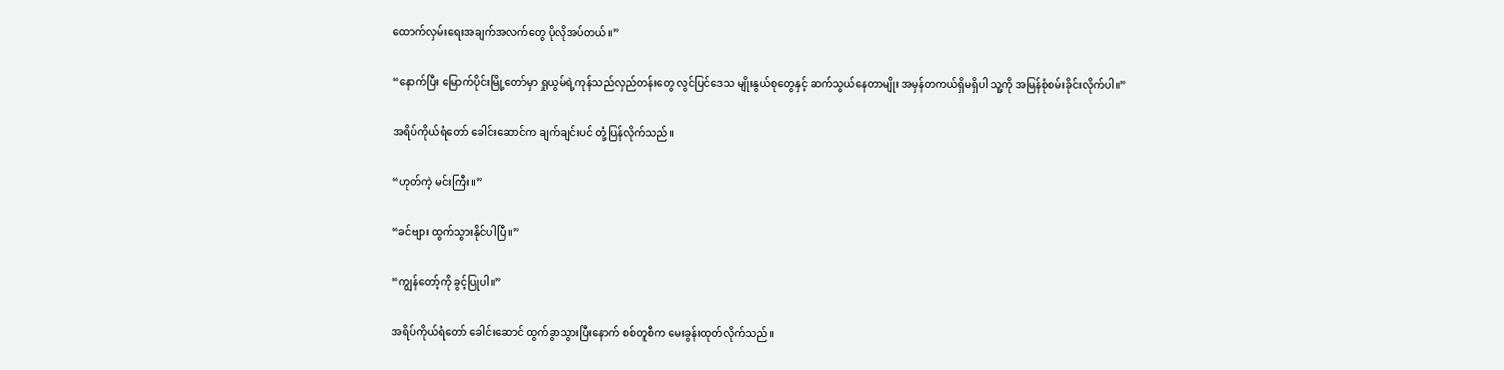ထောက်လှမ်းရေးအချက်အလက်တွေ ပိုလိုအပ်တယ်။”

“နောက်ပြီး မြောက်ပိုင်းမြို့တော်မှာ ရှုယွမ်ရဲ့ကုန်သည်လှည်တန်းတွေ လွင်ပြင်ဒေသ မျိုးနွယ်စုတွေနှင့် ဆက်သွယ်နေတာမျိုး အမှန်တကယ်ရှိမရှိပါ သူ့ကို အမြန်စုံစမ်းခိုင်းလိုက်ပါ။”

အရိပ်ကိုယ်ရံတော် ခေါင်းဆောင်က ချက်ချင်းပင် တုံ့ပြန်လိုက်သည်။

“ဟုတ်ကဲ့ မင်းကြီး။”

“ခင်ဗျား ထွက်သွားနိုင်ပါပြီ။”

“ကျွန်တော့်ကို ခွင့်ပြုပါ။”

အရိပ်ကိုယ်ရံတော် ခေါင်းဆောင် ထွက်ခွာသွားပြီးနောက် စစ်တူစီက မေးခွန်းထုတ်လိုက်သည်။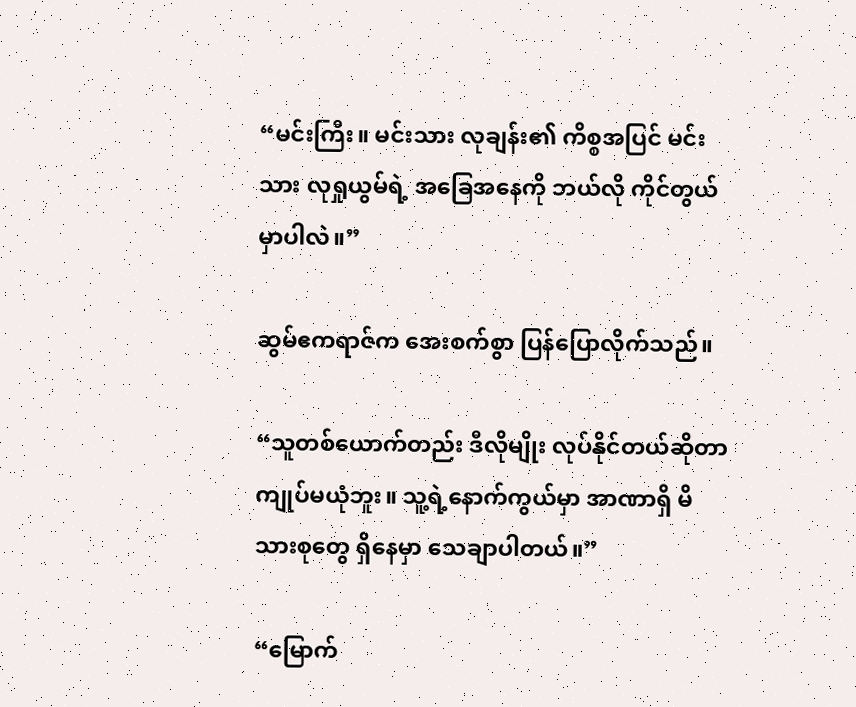“မင်းကြီး။ မင်းသား လုချန်း၏ ကိစ္စအပြင် မင်းသား လုရှုယွမ်ရဲ့ အခြေအနေကို ဘယ်လို ကိုင်တွယ်မှာပါလဲ။”

ဆွမ်ဧကရာဇ်က အေးစက်စွာ ပြန်ပြောလိုက်သည်။

“သူတစ်ယောက်တည်း ဒီလိုမျိုး လုပ်နိုင်တယ်ဆိုတာ ကျုပ်မယုံဘူး။ သူ့ရဲ့နောက်ကွယ်မှာ အာဏာရှိ မိသားစုတွေ ရှိနေမှာ သေချာပါတယ်။”

“မြောက်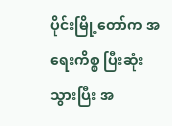ပိုင်းမြို့‌တော်က အရေးကိစ္စ ပြီးဆုံးသွားပြီး အ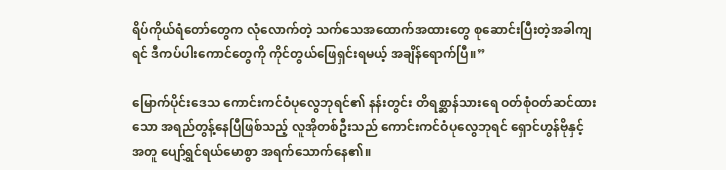ရိပ်ကိုယ်ရံတော်တွေက လုံလောက်တဲ့ သက်သေအထောက်အထားတွေ စုဆောင်းပြီးတဲ့အခါကျရင် ဒီကပ်ပါးကောင်တွေကို ကိုင်တွယ်ဖြေရှင်းရမယ့် အချိန်ရောက်ပြီ။”

မြောက်ပိုင်းဒေသ ကောင်းကင်ဝံပုလွေဘုရင်၏ နန်းတွင်း တိရစ္ဆာန်သားရေ ဝတ်စုံဝတ်ဆင်ထားသော အရည်တွန့်နေပြီဖြစ်သည့် လူအိုတစ်ဦးသည် ကောင်းကင်ဝံပုလွေဘုရင် ရှောင်ဟွန်ဗိုနှင့် အတူ ပျော်ရွှင်ရယ်မောစွာ အရက်သောက်နေ၏။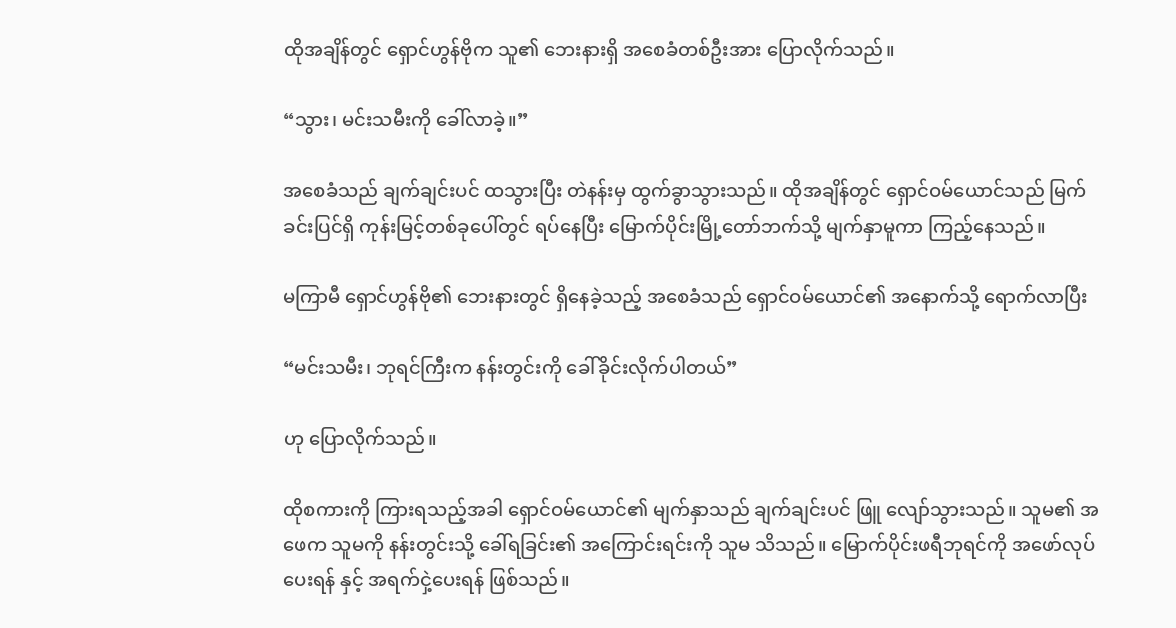ထိုအချိန်တွင် ရှောင်ဟွန်ဗိုက သူ၏ ဘေးနားရှိ အစေခံတစ်ဦးအား ပြောလိုက်သည်။

“သွား၊ မင်းသမီးကို ခေါ်လာခဲ့။”

အစေခံသည် ချက်ချင်းပင် ထသွားပြီး တဲနန်းမှ ထွက်ခွာသွားသည်။ ထိုအချိန်တွင် ရှောင်ဝမ်ယောင်သည် မြက်ခင်းပြင်ရှိ ကုန်းမြင့်တစ်ခုပေါ်တွင် ရပ်နေပြီး မြောက်ပိုင်းမြို့တော်ဘက်သို့ မျက်နှာမူကာ ကြည့်နေသည်။

မကြာမီ ရှောင်ဟွန်ဗို၏ ဘေးနားတွင် ရှိနေခဲ့သည့် အစေခံသည် ရှောင်ဝမ်ယောင်၏ အနောက်သို့ ရောက်လာပြီး

“မင်းသမီး၊ ဘုရင်ကြီးက နန်းတွင်းကို ခေါ်ခိုင်းလိုက်ပါတယ်”

ဟု ပြောလိုက်သည်။

ထိုစကားကို ကြားရသည့်အခါ ရှောင်ဝမ်ယောင်၏ မျက်နှာသည် ချက်ချင်းပင် ဖြူ‌ လျော်သွားသည်။ သူမ၏ အဖေက သူမကို နန်းတွင်းသို့ ခေါ်ရခြင်း၏ အကြောင်းရင်းကို သူမ သိသည်။ မြောက်ပိုင်းဖရီဘုရင်ကို အဖော်လုပ်ပေးရန် နှင့် အရက်ငှဲ့ပေးရန် ဖြစ်သည်။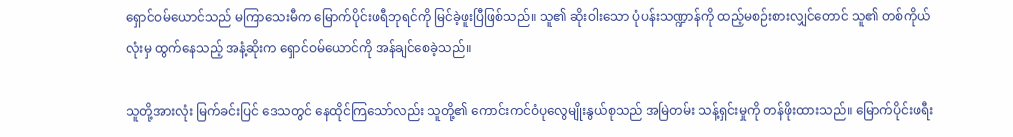ရှောင်ဝမ်ယောင်သည် မကြာသေးမီက မြောက်ပိုင်းဖရီဘုရင်ကို မြင်ခဲ့ဖူးပြီဖြစ်သည်။ သူ၏ ဆိုးဝါးသော ပုံပန်းသဏ္ဍာန်ကို ထည့်မစဉ်းစားလျှင်တောင် သူ၏ တစ်ကိုယ်လုံးမှ ထွက်နေသည့် အနံ့ဆိုးက ရှောင်ဝမ်ယောင်ကို အန်ချင်စေခဲ့သည်။

သူတို့အားလုံး မြက်ခင်းပြင် ဒေသတွင် နေထိုင်ကြသော်လည်း သူတို့၏ ကောင်းကင်ဝံပုလွေမျိုးနွယ်စုသည် အမြဲတမ်း သန့်ရှင်းမှုကို တန်ဖိုးထားသည်။ မြောက်ပိုင်းဖရီး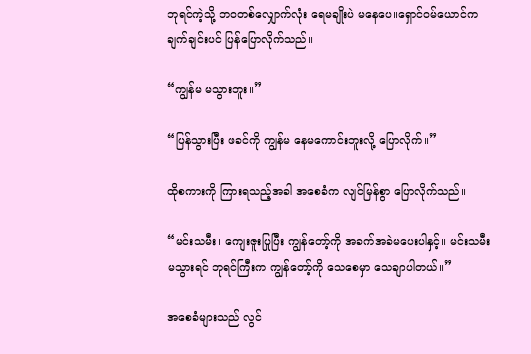ဘုရင်ကဲ့သို့ ဘဝတစ်လျှောက်လုံး ရေမချိုးပဲ မနေပေ။ရှောင်ဝမ်ယောင်က ချက်ချင်းပင် ပြန်ပြောလိုက်သည်။

“ကျွန်မ မသွားဘူး။”

“ပြန်သွားပြီး ဖခင်ကို ကျွန်မ နေမကောင်းဘူးလို့ ပြောလိုက်။”

ထိုစကားကို ကြားရသည့်အခါ အစေခံက လျင်မြန်စွာ ပြောလိုက်သည်။

“မင်းသမီး၊ ကျေးဇူးပြုပြီး ကျွန်တော့်ကို အခက်အခဲမပေးပါနှင့်။ မင်းသမီး မသွားရင် ဘုရင်ကြီးက ကျွန်တော့်ကို သေစေမှာ သေချာပါတယ်။”

အစေခံများသည် လွင်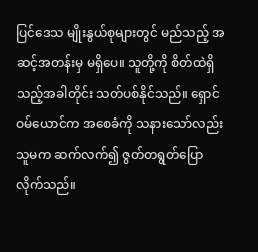ပြင်ဒေသ မျိုးနွယ်စုများတွင် မည်သည့် အဆင့်အတန်းမှ မရှိပေ။ သူတို့ကို စိတ်ထဲရှိသည့်အခါတိုင်း သတ်ပစ်နိုင်သည်။ ရှောင်ဝမ်ယောင်က အစေခံကို သနားသော်လည်း သူမက ဆက်လက်၍ ဇွတ်တရွတ်ပြောလိုက်သည်။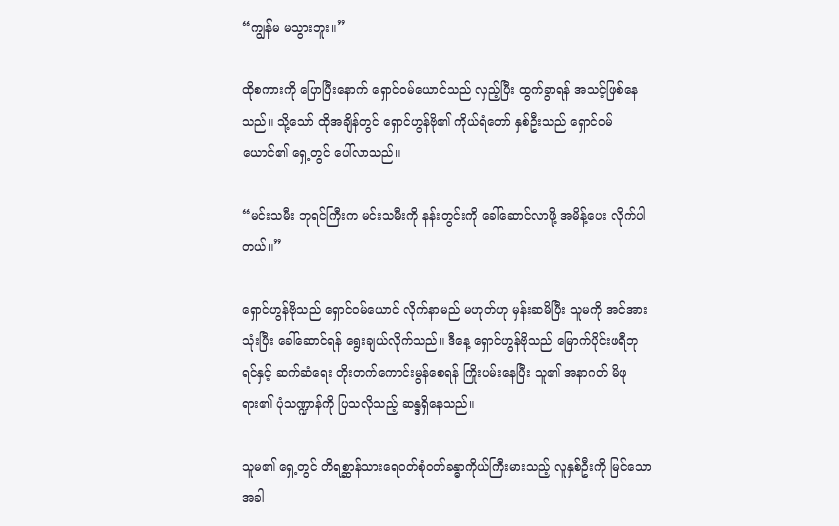“ကျွန်မ မသွားဘူး။”

ထိုစကားကို ပြောပြီးနောက် ရှောင်ဝမ်ယောင်သည် လှည့်ပြီး ထွက်ခွာရန် အသင့်ဖြစ်နေသည်။ သို့သော် ထိုအချိန်တွင် ရှောင်ဟွန်ဗို၏ ကိုယ်ရံတော် နှစ်ဦးသည် ရှောင်ဝမ်ယောင်၏ ရှေ့တွင် ပေါ်လာသည်။

“မင်းသမီး ဘုရင်ကြီးက မင်းသမီးကို နန်းတွင်းကို ခေါ်ဆောင်လာဖို့ အမိန့်ပေး လိုက်ပါတယ်။”

ရှောင်ဟွန်ဗိုသည် ရှောင်ဝမ်ယောင် လိုက်နာမည် မဟုတ်ဟု မှန်းဆမိပြီး သူမကို အင်အားသုံးပြီး ခေါ်ဆောင်ရန် ရွေးချယ်လိုက်သည်။ ဒီနေ့ ရှောင်ဟွန်ဗိုသည် မြောက်ပိုင်းဖရီဘုရင်နှင့် ဆက်ဆံရေး တိုးတက်ကောင်းမွန်စေရန် ကြိုးပမ်းနေပြီး သူ၏ အနာဂတ် မိဖုရား၏ ပုံသဏ္ဍာန်ကို ပြသလိုသည့် ဆန္ဒရှိနေသည်။

သူမ၏ ရှေ့တွင် တိရစ္ဆာန်သားရေဝတ်စုံဝတ်ခန္ဓာကိုယ်ကြီးမားသည့် လူနှစ်ဦးကို မြင်သောအခါ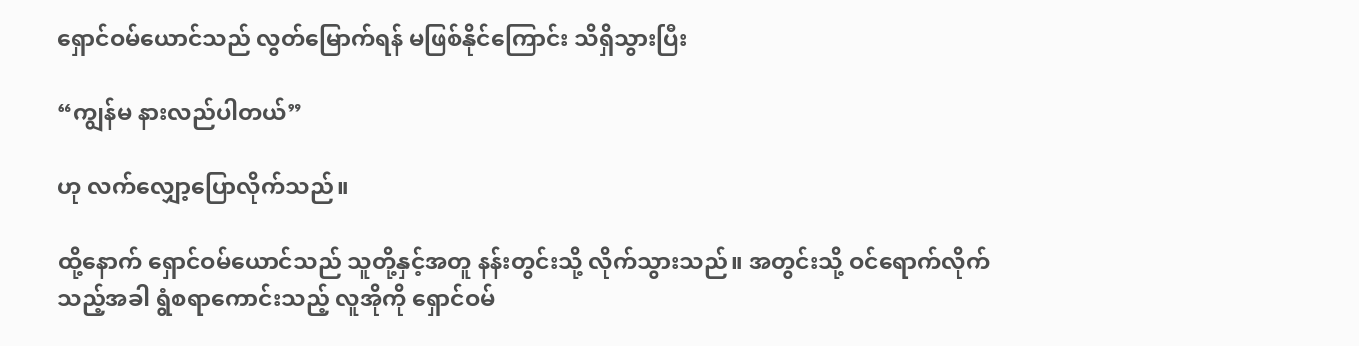ရှောင်ဝမ်ယောင်သည် လွတ်မြောက်ရန် မဖြစ်နိုင်ကြောင်း သိရှိသွားပြီး

“ကျွန်မ နားလည်ပါတယ်”

ဟု လက်လျှော့ပြောလိုက်သည်။

ထို့နောက် ရှောင်ဝမ်ယောင်သည် သူတို့နှင့်အတူ နန်းတွင်းသို့ လိုက်သွားသည်။ အတွင်းသို့ ဝင်ရောက်လိုက်သည့်အခါ ရွံစရာကောင်းသည့် လူအိုကို ရှောင်ဝမ်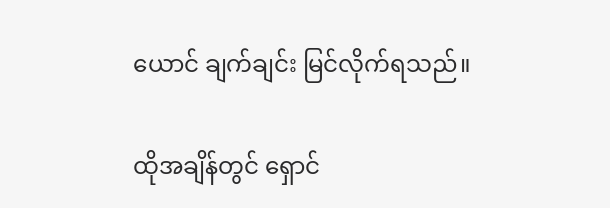ယောင် ချက်ချင်း မြင်လိုက်ရသည်။

ထိုအချိန်တွင် ရှောင်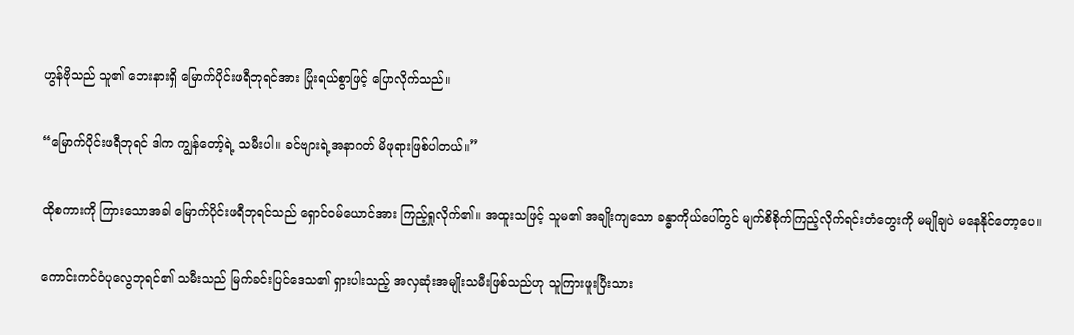ဟွန်ဗိုသည် သူ၏ ဘေးနားရှိ မြောက်ပိုင်းဖရီဘုရင်အား ပြုံးရယ်စွာဖြင့် ပြောလိုက်သည်။

“မြောက်ပိုင်းဖရီဘုရင် ဒါက ကျွန်တော့်ရဲ့ သမီးပါ။ ခင်ဗျားရဲ့အနာဂတ် မိဖုရားဖြစ်ပါတယ်။”

ထိုစကားကို ကြားသောအခါ မြောက်ပိုင်းဖရီဘုရင်သည် ရှောင်ဝမ်ယောင်အား ကြည့်ရှုလိုက်၏။ အထူးသဖြင့် သူမ၏ အချိုးကျသော ခန္ဓာကိုယ်ပေါ်တွင် မျက်စိစိုက်ကြည့်လိုက်ရင်းတံတွေးကို မမျိုချပဲ မနေနိုင်‌တော့ပေ။

ကောင်းကင်ဝံပုလွေဘုရင်၏ သမီးသည် မြက်ခင်းပြင်ဒေသ၏ ရှားပါးသည့် အလှဆုံးအမျိုးသမီးဖြစ်သည်ဟု သူကြားဖူးပြီးသား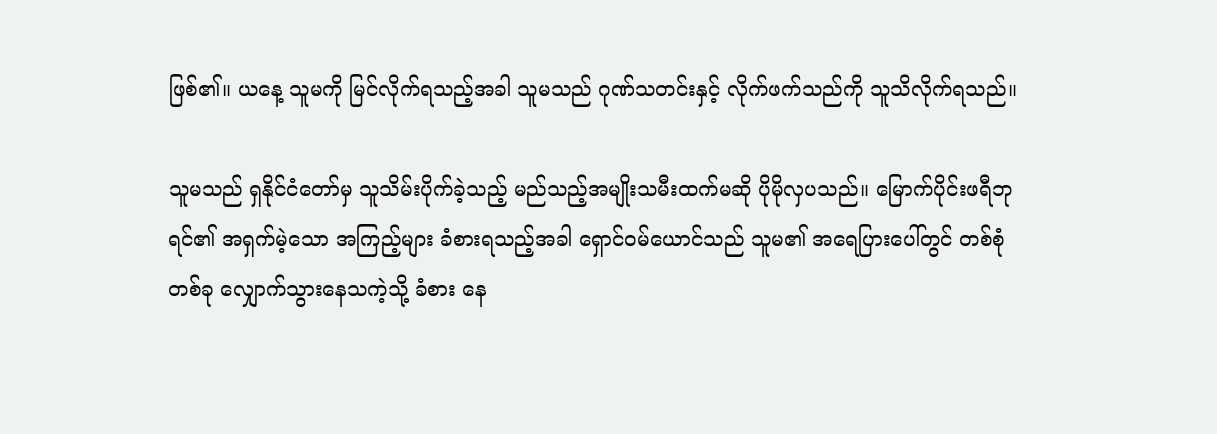ဖြစ်၏။ ယနေ့ သူမကို မြင်လိုက်ရသည့်အခါ သူမသည် ဂုဏ်သတင်းနှင့် လိုက်ဖက်သည်ကို သူသိလိုက်ရသည်။

သူမသည် ရှနိုင်ငံတော်မှ သူသိမ်းပိုက်ခဲ့သည့် မည်သည့်အမျိုးသမီးထက်မဆို ပိုမိုလှပသည်။ မြောက်ပိုင်းဖရီဘုရင်၏ အရှက်မဲ့သော အကြည့်များ ခံစားရသည့်အခါ ရှောင်ဝမ်ယောင်သည် သူမ၏ အရေပြားပေါ်တွင် တစ်စုံတစ်ခု လျှောက်သွားနေသကဲ့သို့ ခံစား‌ နေ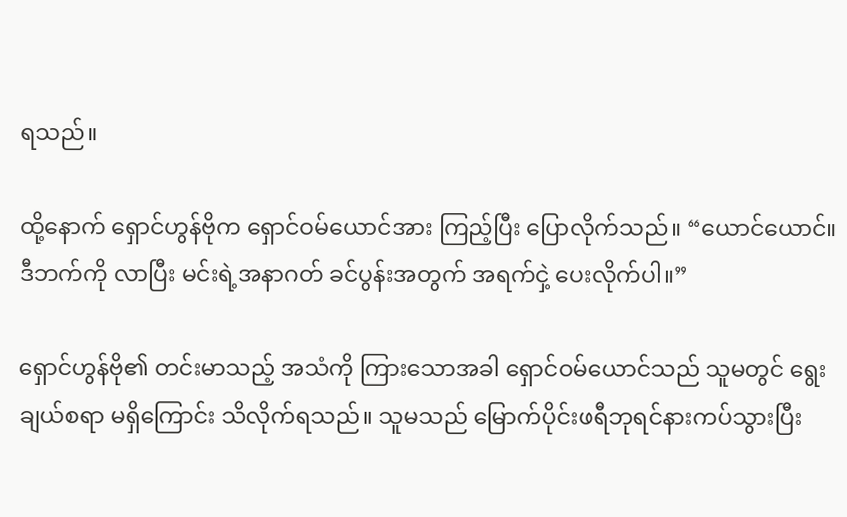ရသည်။

ထို့နောက် ရှောင်ဟွန်ဗိုက ရှောင်ဝမ်ယောင်အား ကြည့်ပြီး ပြောလိုက်သည်။ “ယောင်ယောင်။ ဒီဘက်ကို လာပြီး မင်းရဲ့အနာဂတ် ခင်ပွန်းအတွက် အရက်ငှဲ့ ပေးလိုက်ပါ။”

ရှောင်ဟွန်ဗို၏ တင်းမာသည့် အသံကို ကြားသောအခါ ရှောင်ဝမ်ယောင်သည် သူမတွင် ရွေးချယ်စရာ မရှိကြောင်း သိလိုက်ရသည်။ သူမသည် မြောက်ပိုင်းဖရီဘုရင်နားကပ်သွားပြီး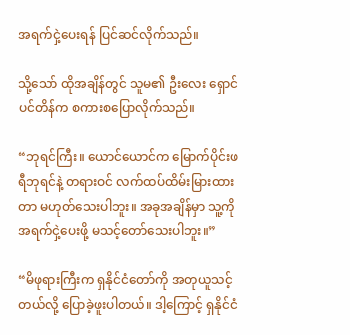အရက်ငှဲ့ပေးရန် ပြင်ဆင်လိုက်သည်။

သို့သော် ထိုအချိန်တွင် သူမ၏ ဦးလေး ရှောင်ပင်တိန်က စကားစပြောလိုက်သည်။

“ဘုရင်ကြီး။ ယောင်ယောင်က မြောက်ပိုင်းဖရီဘုရင်နဲ့ တရားဝင် လက်ထပ်ထိမ်းမြားထားတာ မဟုတ်သေးပါဘူး။ အခုအချိန်မှာ သူ့ကို အရက်ငှဲ့ပေးဖို့ မသင့်တော်သေးပါဘူး။”

“မိဖုရားကြီးက ရှနိုင်ငံတော်ကို အတုယူသင့်တယ်လို့ ပြောခဲ့ဖူးပါတယ်။ ဒါ့ကြောင့် ရှနိုင်ငံ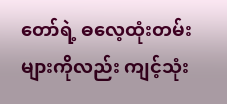တော်ရဲ့ ဓလေ့ထုံးတမ်းများကိုလည်း ကျင့်သုံး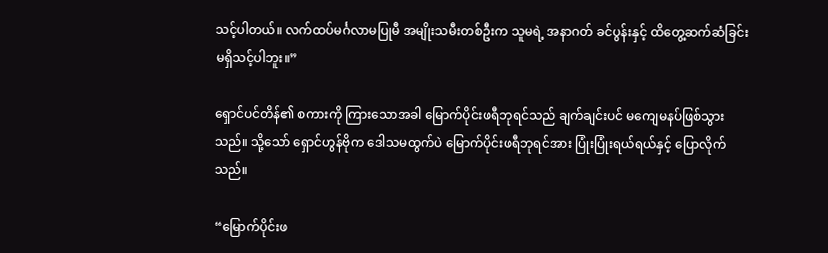သင့်ပါတယ်။ လက်ထပ်မင်္ဂလာမပြုမီ အမျိုးသမီးတစ်ဦးက သူမရဲ့ အနာဂတ် ခင်ပွန်းနှင့် ထိတွေ့ဆက်ဆံခြင်း မရှိသင့်ပါဘူး။”

ရှောင်ပင်တိန်၏ စကားကို ကြားသောအခါ မြောက်ပိုင်းဖရီဘုရင်သည် ချက်ချင်းပင် မကျေမနပ်ဖြစ်သွားသည်။ သို့သော် ရှောင်ဟွန်ဗိုက ဒေါသမထွက်ပဲ မြောက်ပိုင်းဖရီဘုရင်အား ပြုံးပြုံးရယ်ရယ်နှင့် ပြောလိုက်သည်။

“မြောက်ပိုင်းဖ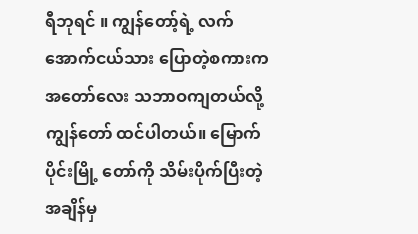ရီဘုရင် ။ ကျွန်တော့်ရဲ့ လက်အောက်ငယ်သား ပြောတဲ့စကားက အတော်လေး သဘာဝကျတယ်လို့ ကျွန်တော် ထင်ပါတယ်။ မြောက်ပိုင်းမြို့ တော်ကို သိမ်းပိုက်ပြီးတဲ့ အချိန်မှ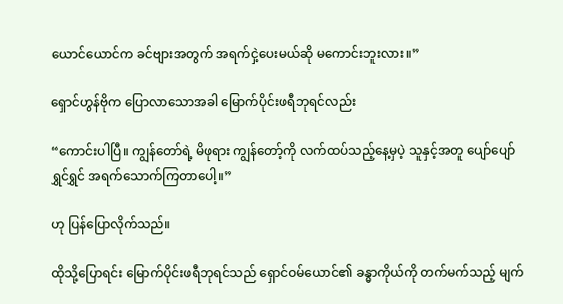ယောင်ယောင်က ခင်ဗျားအတွက် အရက်ငှဲ့ပေးမယ်ဆို မကောင်းဘူးလား။”

ရှောင်ဟွန်ဗိုက ပြောလာ‌သောအခါ မြောက်ပိုင်းဖရီဘုရင်လည်း

“ကောင်းပါပြီ။ ကျွန်တော်ရဲ့ မိဖုရား ကျွန်တော့်ကို လက်ထပ်သည့်နေ့မှပဲ့ သူနှင့်အတူ ပျော်ပျော်ရွှင်ရွှင် အရက်သောက်ကြတာ‌ပေါ့။”

ဟု ပြန်ပြောလိုက်သည်။

ထိုသို့ပြောရင်း မြောက်ပိုင်းဖရီဘုရင်သည် ရှောင်ဝမ်ယောင်၏ ခန္ဓာကိုယ်ကို တက်မက်သည့် မျက်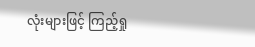လုံးများဖြင့် ကြည့်ရှု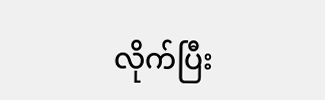လိုက်ပြီး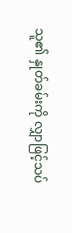သူ၏ နှုတ်ခမ်းကို လျှာဖြင့်သပ်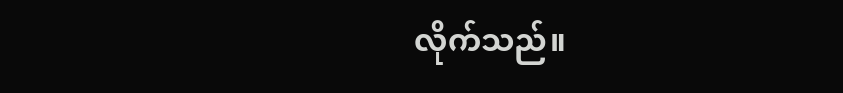လိုက်သည်။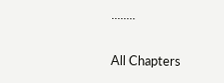........

All Chapters